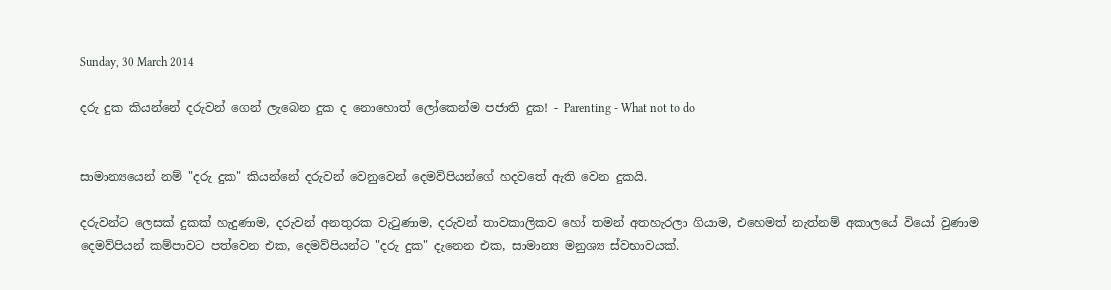Sunday, 30 March 2014

දරු දුක කියන්නේ දරුවන් ගෙන් ලැබෙන දුක ද නොහොත් ලෝකෙන්ම පජාති දුක! - Parenting - What not to do


සාමාන්‍යයෙන් නම් "දරු දුක" කියන්නේ දරුවන් වෙනුවෙන් දෙමව්පියන්ගේ හදවතේ ඇති වෙන දුකයි.

දරුවන්ට ලෙසක් දුකක් හැදුණාම, දරුවන් අනතුරක වැටුණාම, දරුවන් තාවකාලිකව හෝ තමන් අතහැරලා ගියාම, එහෙමත් නැත්නම් අකාලයේ වියෝ වුණාම දෙමව්පියන් කම්පාවට පත්වෙන එක, දෙමව්පියන්ට "දරු දුක" දැනෙන එක, සාමාන්‍ය මනුශ්‍ය ස්වභාවයක්.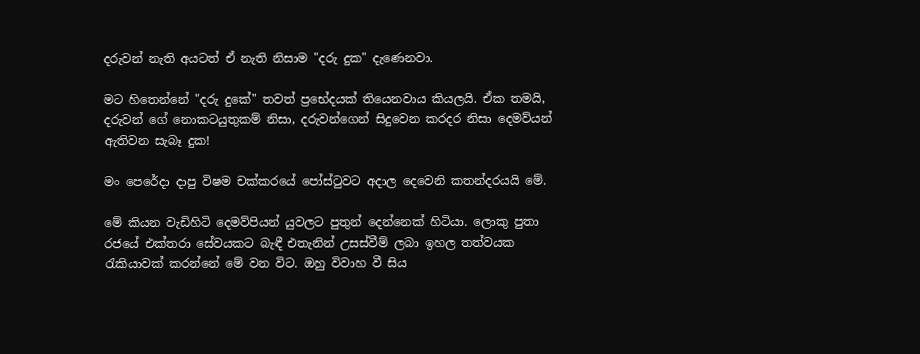දරුවන් නැති අයටත් ඒ නැති නිසාම "දරු දුක" දැණෙනවා.

මට හිතෙන්නේ "දරු දුකේ" තවත් ප්‍රභේදයක් තියෙනවාය කියලයි. ඒක තමයි, දරුවන් ගේ නොකටයුතුකම් නිසා, දරුවන්ගෙන් සිදුවෙන කරදර නිසා දෙමව්යන් ඇතිවන සැබෑ දුක!

මං පෙරේදා දාපු විෂම චක්කරයේ පෝස්ටුවට අදාල දෙවෙනි කතන්දරයයි මේ.

මේ කියන වැඩිහිටි දෙමව්පියන් යුවලට පුතුන් දෙන්නෙක් හිටියා. ලොකු පුතා රජයේ එක්තරා සේවයකට බැඳී එතැනින් උසස්වීම් ලබා ඉහල තත්වයක රැකියාවක් කරන්නේ මේ වන විට. ඔහු විවාහ වී සිය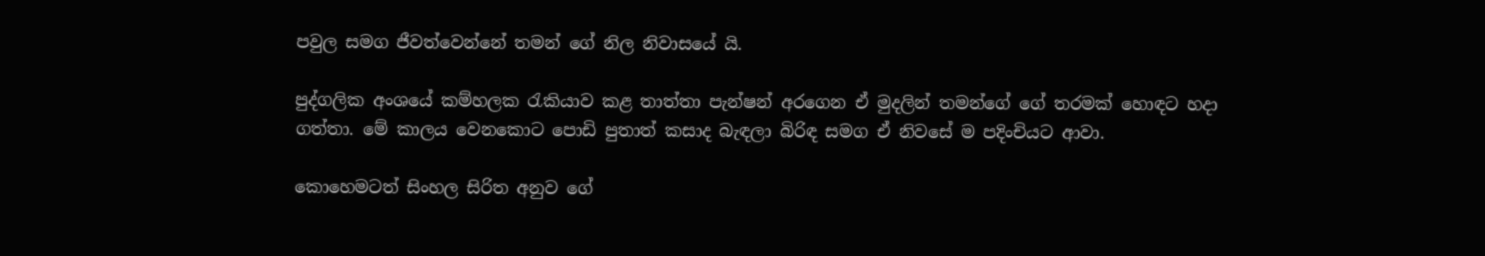පවුල සමග ජීවත්වෙන්නේ තමන් ගේ නිල නිවාසයේ යි.

පුද්ගලික අංශයේ කම්හලක රැකියාව කළ තාත්තා පැන්ෂන් අරගෙන ඒ මුදලින් තමන්ගේ ගේ තරමක් හොඳට හදා ගත්තා. මේ කාලය වෙනකොට පොඩි පුතාත් කසාද බැඳලා බිරිඳ සමග ඒ නිවසේ ම පදිංචියට ආවා.

කොහෙමටත් සිංහල සිරිත අනුව ගේ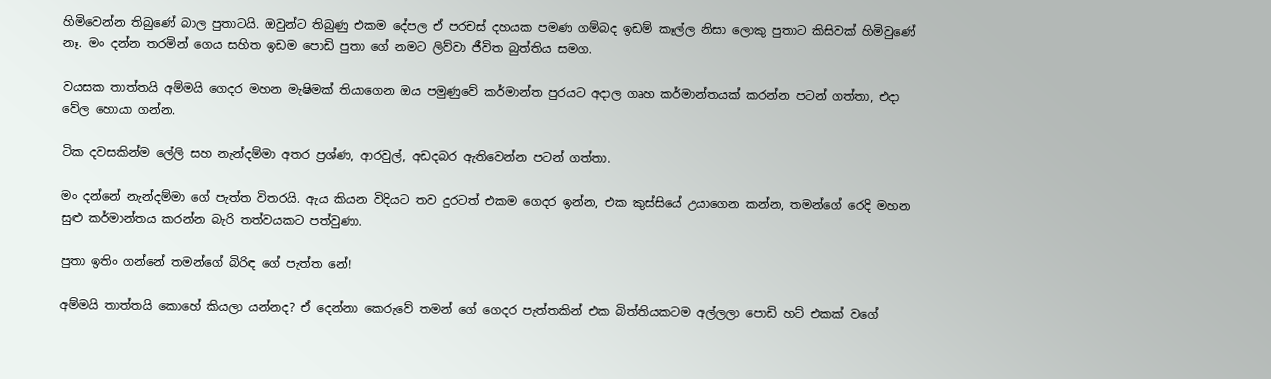හිමිවෙන්න තිබුණේ බාල පුතාටයි. ඔවුන්ට තිබුණු එකම දේපල ඒ පරචස් දහයක පමණ ගම්බද ඉඩම් කෑල්ල නිසා ලොකු පුතාට කිසිවක් හිමිවුණේ නෑ. මං දන්න තරමින් ගෙය සහිත ඉඩම පොඩි පුතා ගේ නමට ලිව්වා ජීවිත බුත්තිය සමග.

වයසක තාත්තයි අම්මයි ගෙදර මහන මැෂිමක් තියාගෙන ඔය පමුණුවේ කර්මාන්ත පුරයට අදාල ගෘහ කර්මාන්තයක් කරන්න පටන් ගත්තා, එදා වේල හොයා ගන්න.

ටික දවසකින්ම ලේලි සහ නැන්දම්මා අතර ප්‍රශ්ණ, ආරවුල්, අඩදබර ඇතිවෙන්න පටන් ගත්තා.

මං දන්නේ නැන්දම්මා ගේ පැත්ත විතරයි. ඇය කියන විදියට තව දුරටත් එකම ගෙදර ඉන්න, එක කුස්සියේ උයාගෙන කන්න, තමන්ගේ රෙදි මහන සුළු කර්මාන්තය කරන්න බැරි තත්වයකට පත්වුණා.

පුතා ඉතිං ගන්නේ තමන්ගේ බිරිඳ ගේ පැත්ත නේ!

අම්මයි තාත්තයි කොහේ කියලා යන්නද? ඒ දෙන්නා කෙරුවේ තමන් ගේ ගෙදර පැත්තකින් එක බිත්තියකටම අල්ලලා පොඩි හට් එකක් වගේ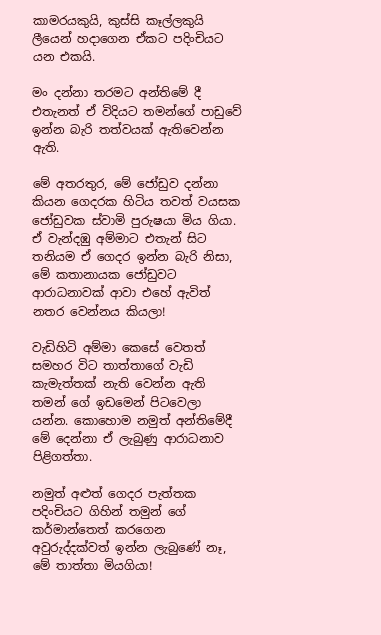කාමරයකුයි, කුස්සි කෑල්ලකුයි ලීයෙන් හදාගෙන ඒකට පදිංචියට යන එකයි.

මං දන්නා තරමට අන්තිමේ දී එතැනත් ඒ විදියට තමන්ගේ පාඩුවේ ඉන්න බැරි තත්වයක් ඇතිවෙන්න ඇති.

මේ අතරතුර, මේ ජෝඩුව දන්නා කියන ගෙදරක හිටිය තවත් වයසක ජෝඩුවක ස්වාමි පුරුෂයා මිය ගියා. ඒ වැන්දඹු අම්මාට එතැන් සිට තනියම ඒ ගෙදර ඉන්න බැරි නිසා, මේ කතානායක ජෝඩුවට ආරාධනාවක් ආවා එහේ ඇවිත් නතර වෙන්නය කියලා!

වැඩිහිටි අම්මා කෙසේ වෙතත් සමහර විට තාත්තාගේ වැඩි කැමැත්තක් නැති වෙන්න ඇති තමන් ගේ ඉඩමෙන් පිටවෙලා යන්න. කොහොම නමුත් අන්තිමේදී මේ දෙන්නා ඒ ලැබුණු ආරාධනාව පිළිගත්තා.

නමුත් අළුත් ගෙදර පැත්තක පදිංචියට ගිහින් තමුන් ගේ කර්මාන්තෙත් කරගෙන අවුරුද්දක්වත් ඉන්න ලැබුණේ නෑ, මේ තාත්තා මියගියා!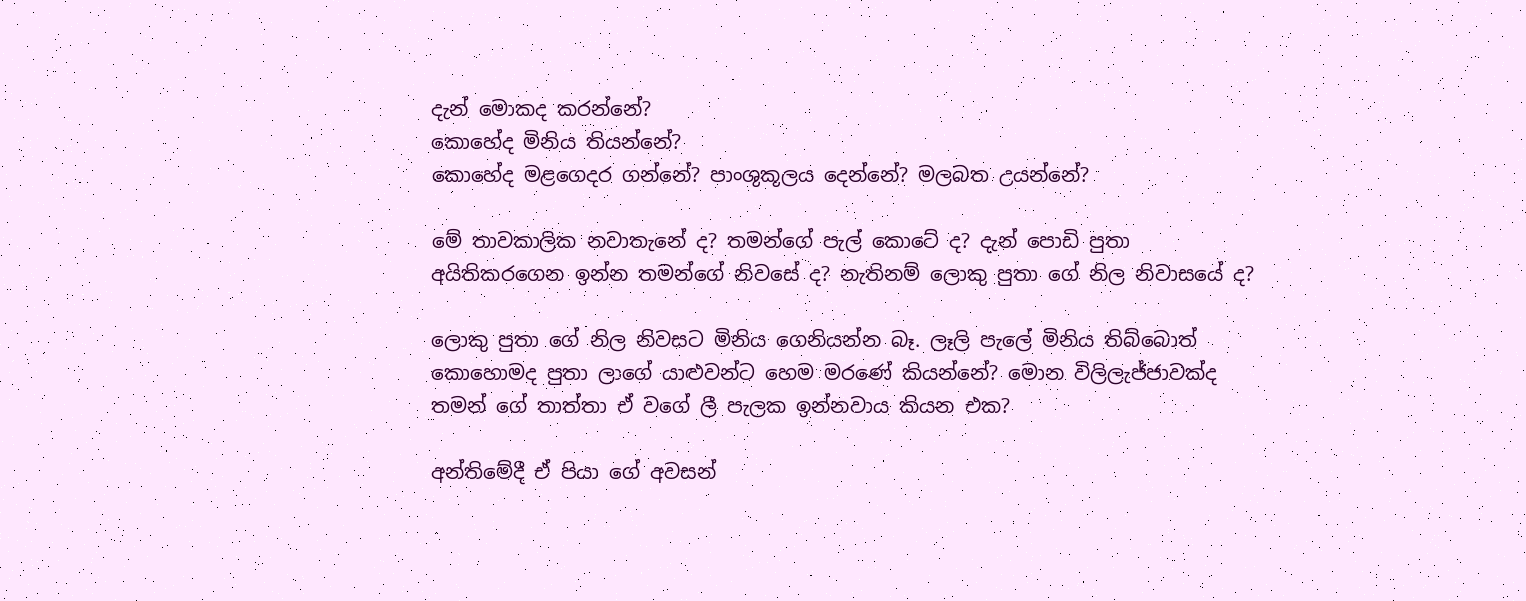දැන් මොකද කරන්නේ?
කොහේද මිනිය තියන්නේ?
කොහේද මළගෙදර ගන්නේ? පාංශුකූලය දෙන්නේ? මලබත උයන්නේ?

මේ තාවකාලික නවාතැනේ ද? තමන්ගේ පැල් කොටේ ද? දැන් පොඩි පුතා අයිතිකරගෙන ඉන්න තමන්ගේ නිවසේ ද? නැතිනම් ලොකු පුතා ගේ නිල නිවාසයේ ද?

ලොකු පුතා ගේ නිල නිවසට මිනිය ගෙනියන්න බෑ. ලෑලි පැලේ මිනිය තිබ්බොත් කොහොමද පුතා ලාගේ යාළුවන්ට හෙම මරණේ කියන්නේ? මොන විලිලැජ්ජාවක්ද තමන් ගේ තාත්තා ඒ වගේ ලී පැලක ඉන්නවාය කියන එක?

අන්තිමේදී ඒ පියා ගේ අවසන්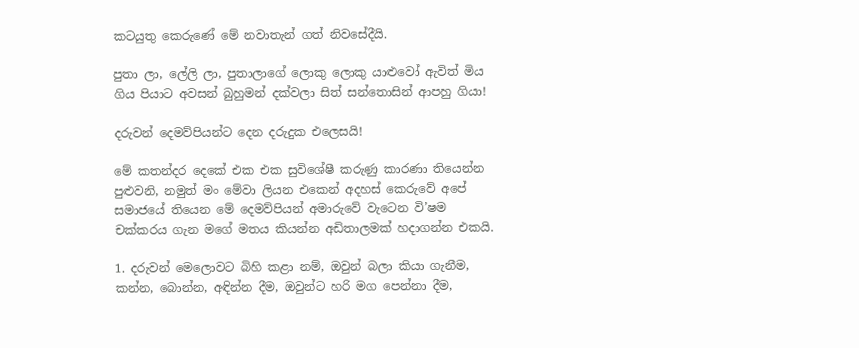කටයුතු කෙරුණේ මේ නවාතැන් ගත් නිවසේදීයි.

පුතා ලා, ලේලි ලා, පුතාලාගේ ලොකු ලොකු යාළුවෝ ඇවිත් මිය ගිය පියාට අවසන් බුහුමන් දක්වලා සිත් සන්තොසින් ආපහු ගියා!

දරුවන් දෙමව්පියන්ට දෙන දරුදුක එලෙසයි!

මේ කතන්දර දෙකේ එක එක සුවිශේෂී කරුණු කාරණා තියෙන්න පුළුවනි, නමුත් මං මේවා ලියන එකෙන් අදහස් කෙරුවේ අපේ සමාජයේ තියෙන මේ දෙමව්පියන් අමාරුවේ වැටෙන වි’ෂම චක්කරය ගැන මගේ මතය කියන්න අඩිතාලමක් හදාගන්න එකයි.

1. දරුවන් මෙලොවට බිහි කළා නම්, ඔවුන් බලා කියා ගැනීම, කන්න, බොන්න, අඳින්න දීම, ඔවුන්ට හරි මග පෙන්නා දීම,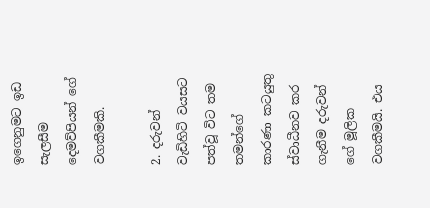ඉගෙනුමට ඉඩ සැලසීම දෙමව්පියන් ගේ වගකීමකි.

2. දරුවන් වැඩිහිටි වයසට පත්වූ විට තම තමන්ගේ කාරණා කටයුතු ස්වාධීනව කර ගැනීම දරුවන් ගේ මූලික වගකීමයි. එය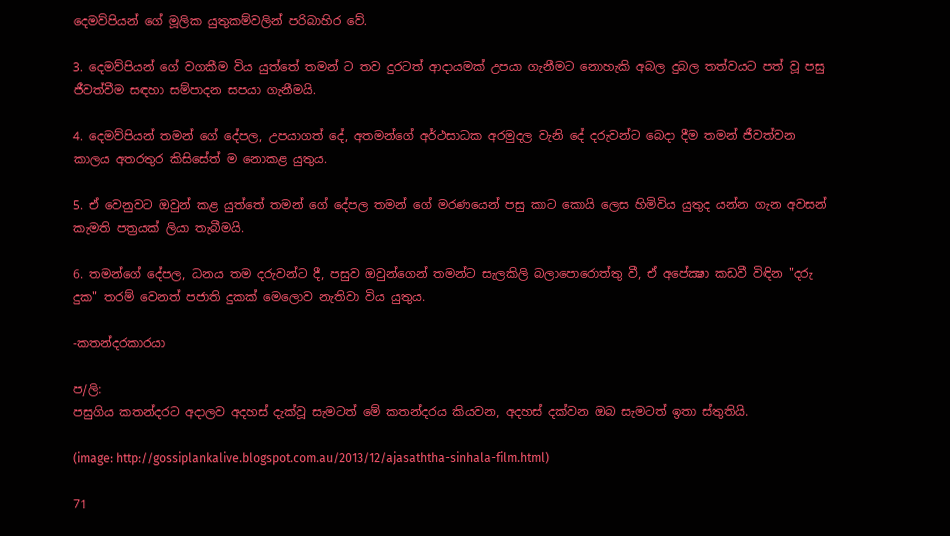දෙමව්පියන් ගේ මූලික යුතුකම්වලින් පරිබාහිර වේ.

3. දෙමව්පියන් ගේ වගකීම විය යුත්තේ තමන් ට තව දුරටත් ආදායමක් උපයා ගැනීමට නොහැකි අබල දුබල තත්වයට පත් වූ පසු ජීවත්වීම සඳහා සම්පාදන සපයා ගැනීමයි.

4. දෙමව්පියන් තමන් ගේ දේපල, උපයාගත් දේ, අතමන්ගේ අර්ථසාධක අරමුදල වැනි දේ දරුවන්ට බෙදා දීම තමන් ජීවත්වන කාලය අතරතුර කිසිසේත් ම නොකළ යුතුය.

5. ඒ වෙනුවට ඔවුන් කළ යුත්තේ තමන් ගේ දේපල තමන් ගේ මරණයෙන් පසු කාට කොයි ලෙස හිමිවිය යුතුද යන්න ගැන අවසන් කැමති පත්‍රයක් ලියා තැබීමයි.

6. තමන්ගේ දේපල, ධනය තම දරුවන්ට දී, පසුව ඔවුන්ගෙන් තමන්ට සැලකිලි බලාපොරොත්තු වී, ඒ අපේක්‍ෂා කඩවී විඳින "දරු දුක" තරම් වෙනත් පජාති දුකක් මෙලොව නැතිවා විය යුතුය.

-කතන්දරකාරයා

ප/ලි:
පසුගිය කතන්දරට අදාලව අදහස් දැක්වූ සැමටත් මේ කතන්දරය කියවන, අදහස් දක්වන ඔබ සැමටත් ඉතා ස්තුතියි.

(image: http://gossiplankalive.blogspot.com.au/2013/12/ajasaththa-sinhala-film.html)

71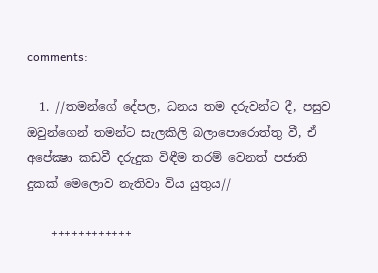comments:

  1. //තමන්ගේ දේපල, ධනය තම දරුවන්ට දී, පසුව ඔවුන්ගෙන් තමන්ට සැලකිලි බලාපොරොත්තු වී, ඒ අපේක්‍ෂා කඩවී දරුදුක විඳීම තරම් වෙනත් පජාති දුකක් මෙලොව නැතිවා විය යුතුය//

    ++++++++++++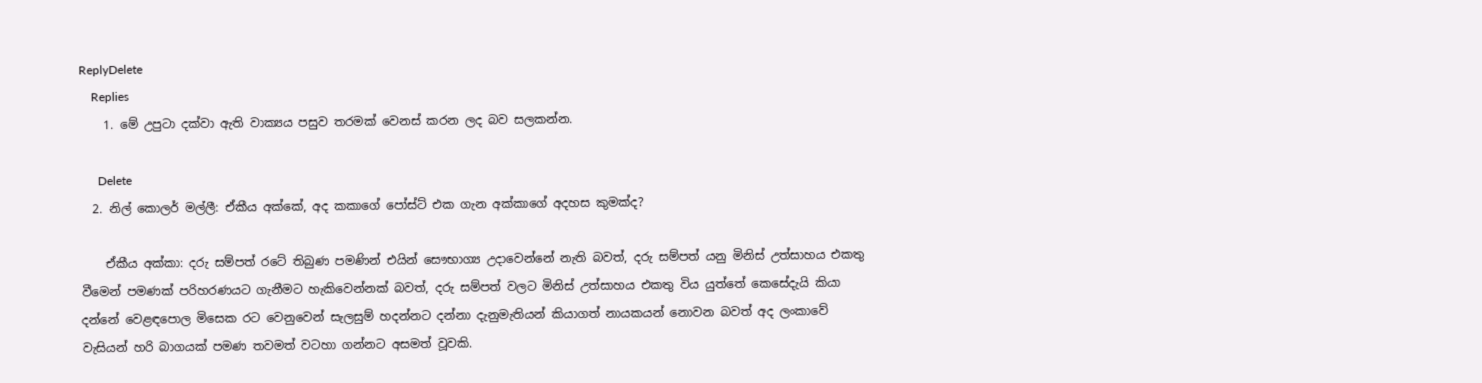ReplyDelete
    Replies
    1. මේ උපුටා දක්වා ඇති වාක්‍යය පසුව තරමක් වෙනස් කරන ලද බව සලකන්න.

      Delete
  2. නිල් කොලර් මල්ලී: ඒකීය අක්කේ, අද කකාගේ පෝස්ට් එක ගැන අක්කාගේ අදහස කුමක්ද?

    ඒකීය අක්කා: දරු සම්පත් රටේ තිබුණ පමණින් එයින් සෞභාග්‍ය උදාවෙන්නේ නැති බවත්, දරු සම්පත් යනු මිනිස් උත්සාහය එකතු වීමෙන් පමණක් පරිහරණයට ගැනීමට හැකිවෙන්නක් බවත්, දරු සම්පත් වලට මිනිස් උත්සාහය එකතු විය යුත්තේ කෙසේදැයි කියා දන්නේ වෙළඳපොල මිසෙක රට වෙනුවෙන් සැලසුම් හදන්නට දන්නා දැනුමැතියන් කියාගත් නායකයන් නොවන බවත් අද ලංකාවේ වැසියන් හරි බාගයක් පමණ තවමත් වටහා ගන්නට අසමත් වූවකි.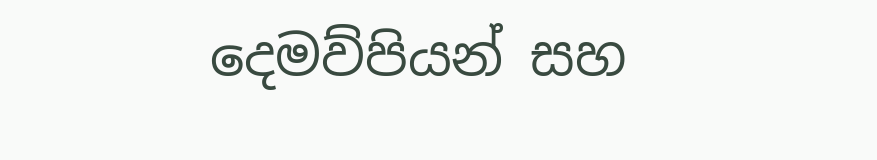දෙමව්පියන් සහ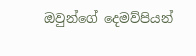ඔවුන්ගේ දෙමව්පියන්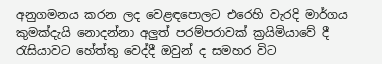අනුගමනය කරන ලද වෙළඳපොලට එරෙහි වැරදි මාර්ගය කුමක්දැයි නොදන්නා අලුත් පරම්පරාවක් ක්‍රයිමියාවේ දී රැසියාවට හේත්තු වෙද්දී ඔවුන් ද සමහර විට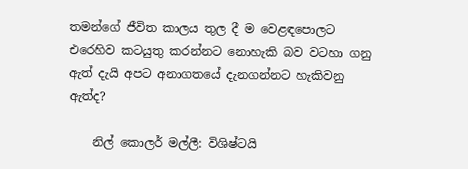තමන්ගේ ජීවිත කාලය තුල දී ම වෙළඳපොලට එරෙහිව කටයුතු කරන්නට නොහැකි බව වටහා ගනු ඇත් දැයි අපට අනාගතයේ දැනගන්නට හැකිවනු ඇත්ද?

    නිල් කොලර් මල්ලී: විශිෂ්ටයි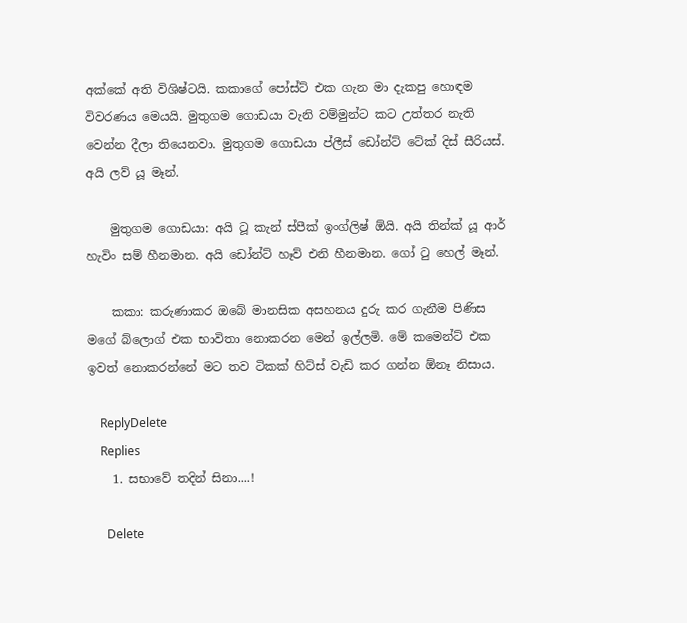අක්කේ අති විශිෂ්ටයි. කකාගේ පෝස්ට් එක ගැන මා දැකපු හොඳම විවරණය මෙයයි. මුතුගම ගොඩයා වැනි වම්මුන්ට කට උත්තර නැති වෙන්න දීලා තියෙනවා. මුතුගම ගොඩයා ප්ලීස් ඩෝන්ට් ටේක් දිස් සීරියස්. අයි ලව් යූ මෑන්.

    මුතුගම ගොඩයා: අයි ටූ කැන් ස්පීක් ඉංග්ලිෂ් ඕයි. අයි තින්ක් යූ ආර් හැවිං සම් හීනමාන. අයි ඩෝන්ට් හෑව් එනි හීනමාන. ගෝ ටු හෙල් මෑන්.

    කකා: කරුණාකර ඔබේ මානසික අසහනය දුරු කර ගැනීම පිණිස මගේ බ්ලොග් එක භාවිතා නොකරන මෙන් ඉල්ලමි. මේ කමෙන්ට් එක ඉවත් නොකරන්නේ මට තව ටිකක් හිට්ස් වැඩි කර ගන්න ඕනෑ නිසාය.

    ReplyDelete
    Replies
    1. සභාවේ තදින් සිනා....!

      Delete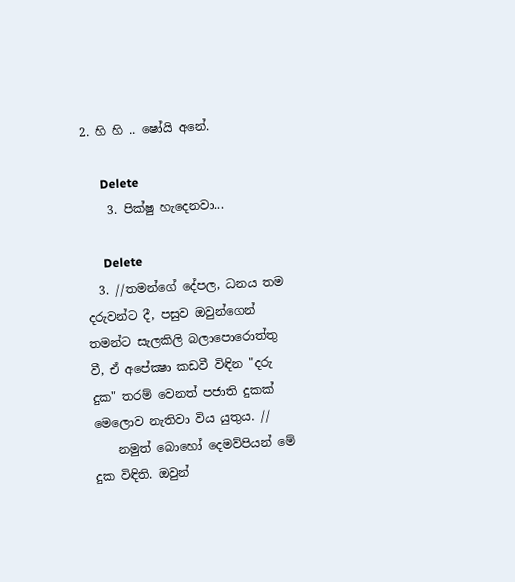2. හි හි .. ෂෝයි අනේ.

      Delete
    3. පික්ෂු හැදෙනවා...

      Delete
  3. //තමන්ගේ දේපල, ධනය තම දරුවන්ට දී, පසුව ඔවුන්ගෙන් තමන්ට සැලකිලි බලාපොරොත්තු වී, ඒ අපේක්‍ෂා කඩවී විඳින "දරු දුක" තරම් වෙනත් පජාති දුකක් මෙලොව නැතිවා විය යුතුය. //
    නමුත් බොහෝ දෙමව්පියන් මේ දුක විඳිති. ඔවුන්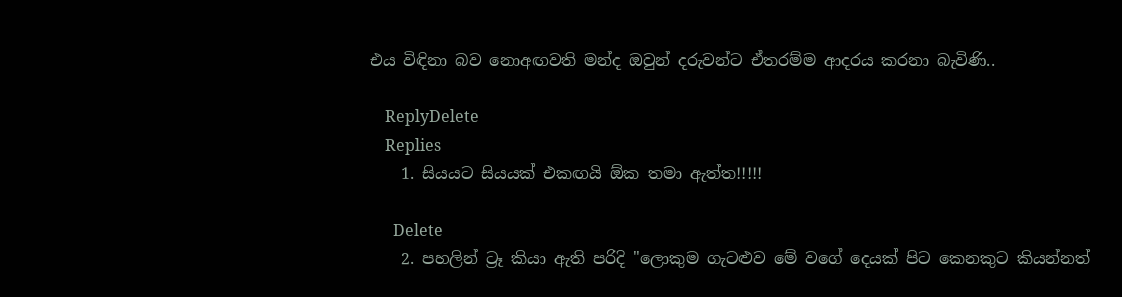එය විඳිනා බව නොඅඟවති මන්ද ඔවුන් දරුවන්ට ඒතරම්ම ආදරය කරනා බැවිණි..

    ReplyDelete
    Replies
    1. සියයට සියයක් එකඟයි ඕක තමා ඇත්ත!!!!!

      Delete
    2. පහලින් ට්‍රෑ කියා ඇති පරිදි "ලොකුම ගැටළුව මේ වගේ දෙයක් පිට කෙනකුට කියන්නත්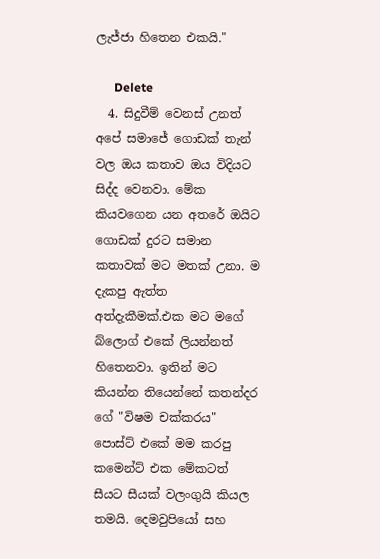ලැජ්ජා හිතෙන එකයි."

      Delete
  4. සිදුවීම් වෙනස් උනත් අපේ සමාජේ ගොඩක් තැන් වල ඔය කතාව ඔය විදියට සිද්ද වෙනවා. මේක කියවගෙන යන අතරේ ඔයිට ගොඩක් දුරට සමාන කතාවක් මට මතක් උනා. ම දැකපු ඇත්ත අත්දැකීමක්.එක මට මගේ බ්ලොග් එකේ ලියන්නත් හිතෙනවා. ඉතින් මට කියන්න තියෙන්නේ කතන්දර ගේ "විෂම චක්කරය" පොස්ට් එකේ මම කරපු කමෙන්ට් එක මේකටත් සීයට සීයක් වලංගුයි කියල තමයි. දෙමවුපියෝ සහ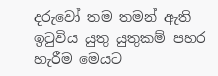දරුවෝ තම තමන් ඇති ඉටුවිය යුතු යුතුකම් පහර හැරීම මෙයට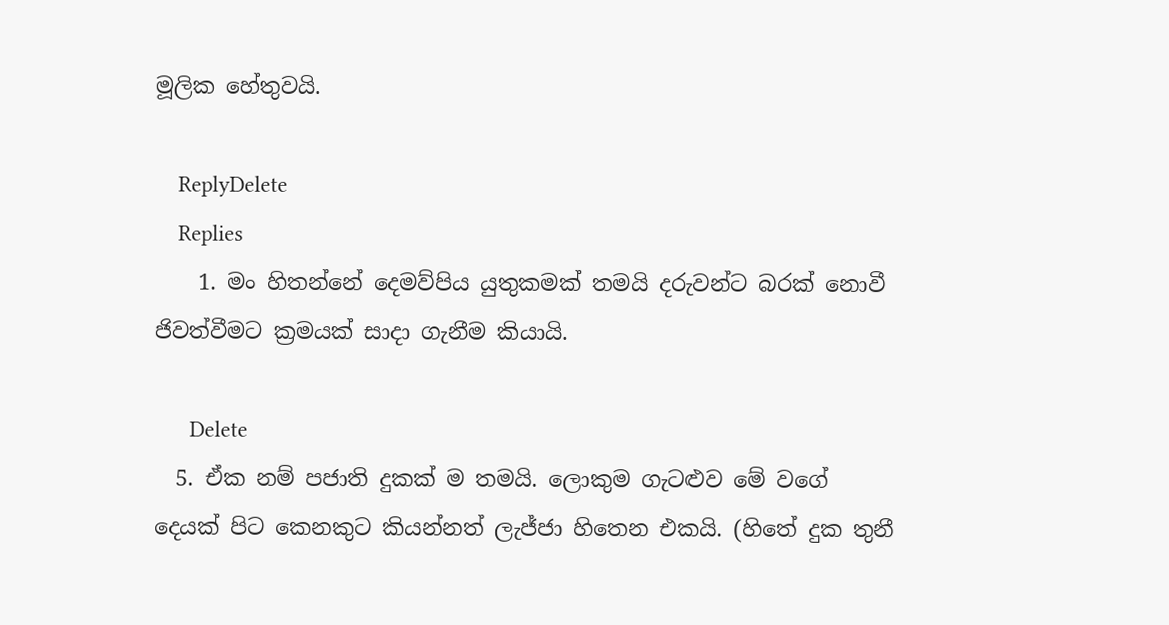මූලික හේතුවයි.

    ReplyDelete
    Replies
    1. මං හිතන්නේ දෙමව්පිය යුතුකමක් තමයි දරුවන්ට බරක් නොවී ජිවත්වීමට ක්‍රමයක් සාදා ගැනීම කියායි.

      Delete
  5. ඒක නම් පජාති දුකක් ම තමයි‍. ලොකුම ගැටළුව මේ වගේ දෙයක් පිට කෙනකුට කියන්නත් ලැජ්ජා හිතෙන එකයි. (හිතේ දුක තුනී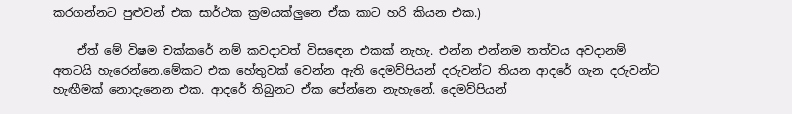කරගන්නට පුළුවන් එක සාර්ථක ක්‍රමයක්ලුනෙ ඒක කාට හරි කියන එක.)

    ඒත් මේ විෂම චක්කරේ නම් කවදාවත් විස‍ඳෙන එකක් නැහැ. එන්න එන්නම තත්වය අවදානම් අතටයි හ‍ැරෙන්නෙ.මේකට එක හේතුවක් වෙන්න ඇති දෙමව්පියන් දරුවන්ට තියන ආදරේ ගැන දරුවන්ට හැඟීමක් නොදැනෙන එක. ආදරේ තිබුනට ඒක පේන්නෙ නැහැනේ. දෙමව්පියන්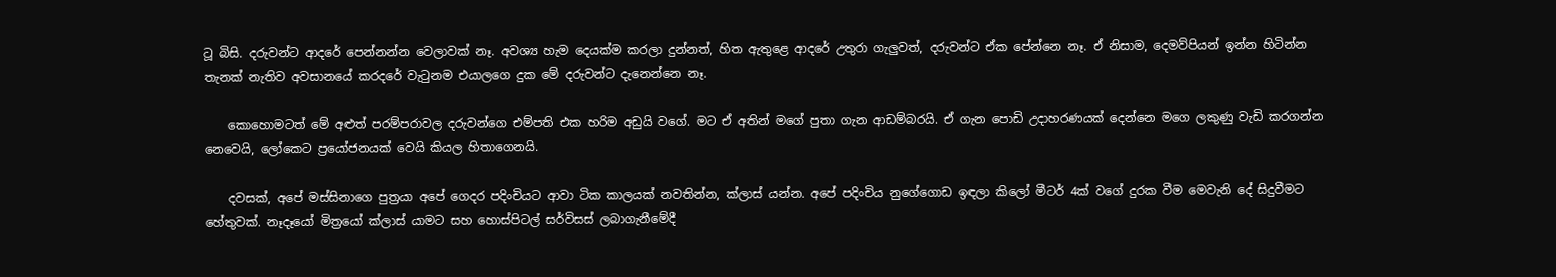ටූ බිසි. දරුවන්ට ආදරේ පෙන්නන්න වෙලාවක් නෑ. අවශ්‍ය හැම දෙයක්ම කරලා දුන්නත්, හිත ඇතුළෙ ආදරේ උතුරා ගැලුවත්, දරුවන්ට ඒක පේන්නෙ නෑ. ඒ නිසාම, දෙමව්පියන් ඉන්න හිටින්න තැනක් නැතිව අවසානයේ කර‍දරේ වැටුනම එයාලගෙ දුක මේ දරුවන්ට දැනෙන්නෙ නෑ.

    කොහොමටත් මේ අළුත් පරම්පරාවල දරුවන්ගෙ එම්පති එක හරිම අඩුයි වගේ. මට ඒ අතින් මගේ පුතා ගැන ආඩම්බරයි. ඒ ගැන පොඩි උදාහරණයක් දෙන්නෙ මගෙ ලකුණු වැඩි කරගන්න නෙවෙයි, ලෝකෙට ප්‍රයෝජනයක් වෙයි කියල හිතාගෙනයි.

    දවසක්, අපේ මස්සිනාගෙ පුත්‍රයා අපේ ගෙදර පදිංචියට ආවා ටික කාලයක් නවතින්න, ක්ලාස් යන්න. අපේ පදිංචිය නුගේගොඩ ඉඳලා කිලෝ මීටර් 4ක් වගේ දුරක වීම මෙවැනි දේ සිදුවීමට හේතුවක්. නෑදෑයෝ මිත්‍රයෝ ක්ලාස් යාමට සහ හොස්පිටල් සර්විසස් ලබාගැනීමේදී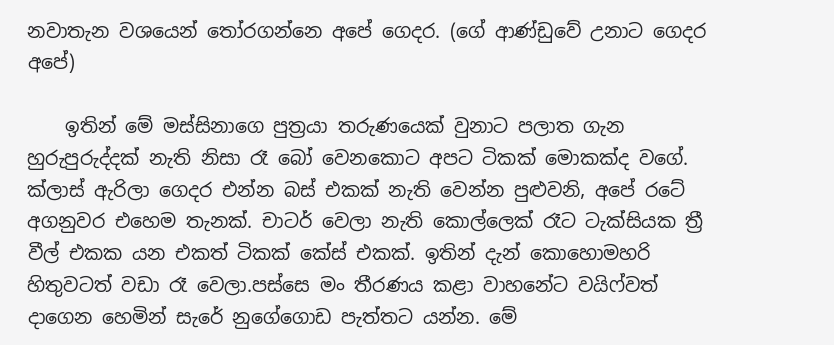නවාතැන වශයෙන් තෝරගන්නෙ අපේ ගෙදර. (ගේ ආණ්ඩුවේ උනාට ගෙදර අපේ)

    ඉතින් මේ මස්සිනාගෙ පුත්‍රයා තරුණයෙක් වුනාට පලාත ගැන හුරුපුරුද්දක් නැති නිසා රෑ බෝ වෙනකොට අපට ටිකක් මොකක්ද වගේ. ක්ලාස් ඇරිලා ගෙදර එන්න බස් එකක් නැති වෙන්න පුළුවනි, අපේ රටේ අගනුවර එහෙම තැනක්. චාටර් වෙලා නැති කොල්ලෙක් රෑට ටැක්සියක ත්‍රී වීල් එකක යන එකත් ටිකක් කේස් එකක්. ඉතින් දැන් කොහොමහරි හිතුවටත් වඩා රෑ වෙලා.පස්සෙ මං තීරණය කළා වාහනේට වයිෆ්වත් දාගෙන හෙමින් සැරේ නුගේගොඩ පැත්තට යන්න. මේ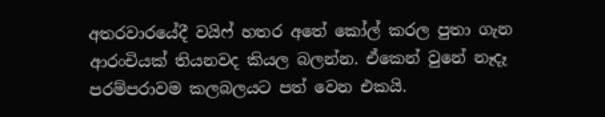අතරවාරයේදී වයිෆ් හතර අතේ කෝල් කරල පුතා ගැන ආරංචියක් තියනවද කියල බලන්න. ඒකෙන් වුනේ නෑදෑ පරම්පරාවම කලබලයට පත් වෙන එකයි.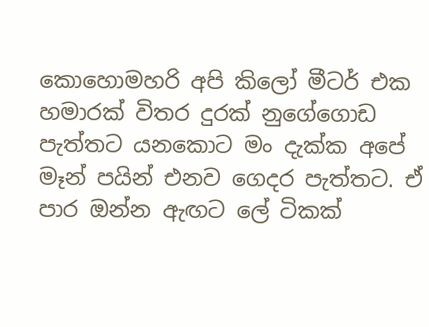කොහොමහරි අපි කිලෝ මීටර් එක හමාරක් විතර දුරක් නුගේගොඩ පැත්තට යනකොට මං දැක්ක අපේ මෑන් පයින් එනව ගෙදර පැත්තට. ඒ පාර ඔන්න ඇඟට ලේ ටිකක්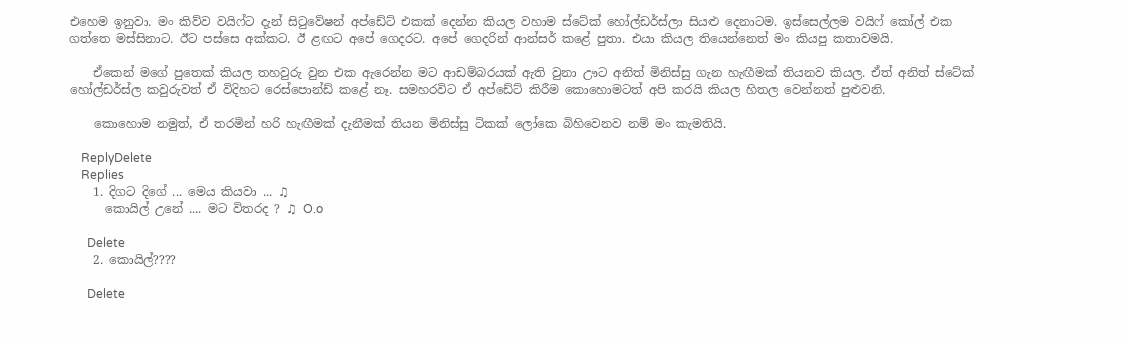එහෙම ඉනුවා. මං කිව්ව වයිෆ්ට දැන් සිටුවේෂන් අප්ඩේට් එකක් දෙන්න කියල වහාම ස්ටේක් හෝල්ඩර්ස්ලා සියළු දෙනාටම. ඉස්සෙල්ලම වයිෆ් කෝල් එක ගත්තෙ මස්සිනාට. ඊ‍ට පස්සෙ අක්කට. ඊ ළඟට අපේ ගෙදරට. අපේ ගෙදරින් ආන්සර් කළේ පුතා. එයා කියල තියෙන්නෙත් මං කියපු කතාවමයි.

    ඒකෙන් මගේ පුතෙක් කියල තහවුරු වුන එක ඇරෙන්න මට ආඩම්බරයක් ඇති වුනා ඌට අනිත් මිනිස්සු ගැන හැඟීමක් තියනව කියල. ඒත් අනිත් ස්ටේක් හෝල්ඩර්ස්ල කවුරුවත් ඒ විදිහට රෙස්පොන්ඩ් කළේ නෑ. සමහරවිට ඒ අප්ඩේට් කිරීම කොහොමටත් අපි කරයි කියල හිතල වෙන්නත් පුළුවනි.

    කොහොම නමුත්, ඒ තරමින් හරි හැඟීමක් දැනීමක් තියන මිනිස්සු ටිකක් ලෝකෙ බිහිවෙනව නම් මං කැමතියි.

    ReplyDelete
    Replies
    1. දිගට දිගේ ... මෙය කියවා ... ♫
      කොයිල් උනේ .... මට විතරද ? ♫ O.o

      Delete
    2. කොයිල්????

      Delete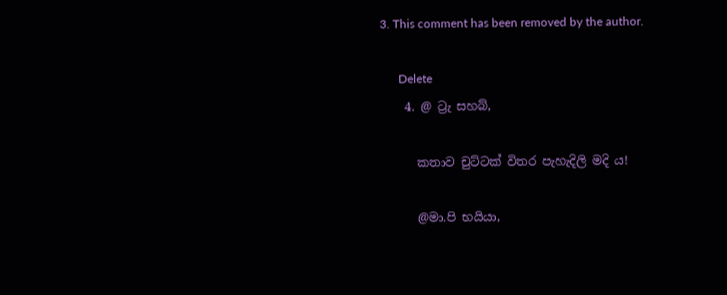3. This comment has been removed by the author.

      Delete
    4. @ ට්‍රැ සහබ්,

      කතාව චුට්ටක් විතර පැහැදිලි මදි ය!

      @මා.පි භයියා,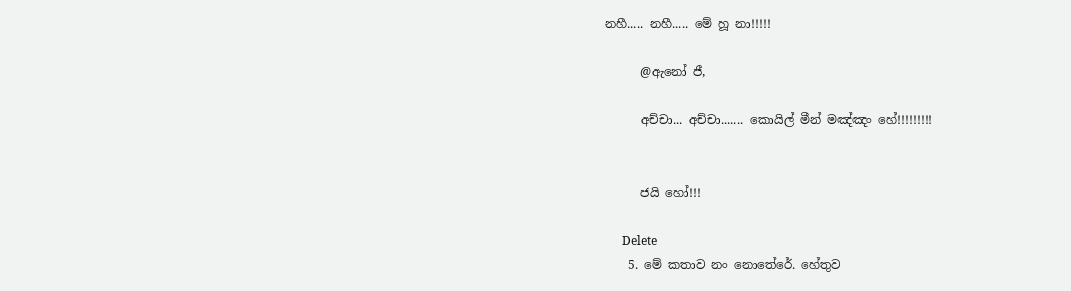නහී..... නහී..... මේ හූ නා!!!!!

      @ඇනෝ ජී,

      අච්චා... අච්චා....... කොයිල් මීන් මඤ්ඤං හේ!!!!!!!!!


      ජයි හෝ!!!

      Delete
    5. මේ කතාව නං නොතේරේ. හේතුව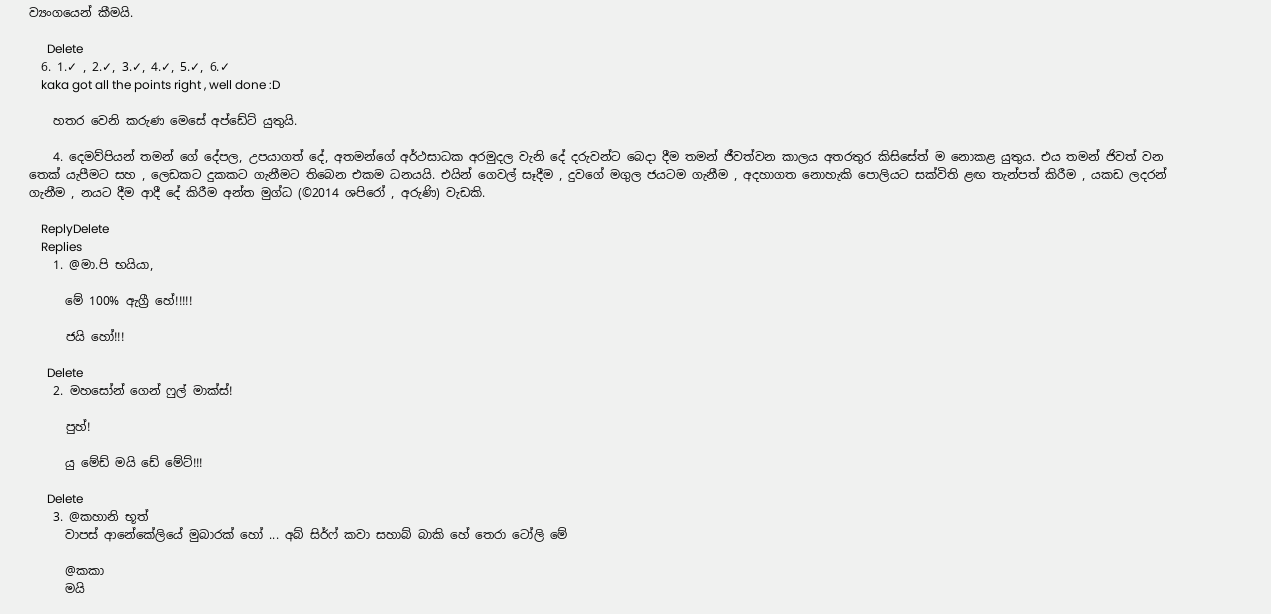ව්‍යංගයෙන් කීමයි.

      Delete
  6. 1.✓ , 2.✓, 3.✓, 4.✓, 5.✓, 6.✓
    kaka got all the points right , well done :D

    හතර වෙනි කරුණ මෙසේ අප්ඩේට් යුතුයි.

    4. දෙමව්පියන් තමන් ගේ දේපල, උපයාගත් දේ, අතමන්ගේ අර්ථසාධක අරමුදල වැනි දේ දරුවන්ට බෙදා දීම තමන් ජීවත්වන කාලය අතරතුර කිසිසේත් ම නොකළ යුතුය. එය තමන් ජිවත් වන තෙක් යැපීමට සහ , ලෙඩකට දුකකට ගැනීමට තිබෙන එකම ධනයයි. එයින් ගෙවල් සෑදීම , දුවගේ මගුල ජයටම ගැනීම , අදහාගත නොහැකි පොලියට සක්විති ළඟ තැන්පත් කිරීම , යකඩ ලදරන් ගැනීම , නයට දීම ආදී දේ කිරීම අන්ත මුග්ධ (©2014 ශපිරෝ , අරුණි) වැඩකි.

    ReplyDelete
    Replies
    1. @මා.පි භයියා,

      මේ 100% ඇග්‍රී හේ!!!!!

      ජයි හෝ!!!

      Delete
    2. මහසෝන් ගෙන් ෆුල් මාක්ස්!

      පුහ්!

      යු මේඩ් මයි ඩේ මේට්!!!

      Delete
    3. @කහානි භූත්
      වාපස් ආනේකේලියේ මුබාරක් හෝ ... අබ් සිර්ෆ් කවා සහාබ් බාකි හේ තෙරා ටෝලි මේ

      @කකා
      මයි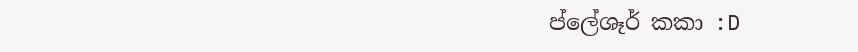ප්ලේශෑර් කකා :D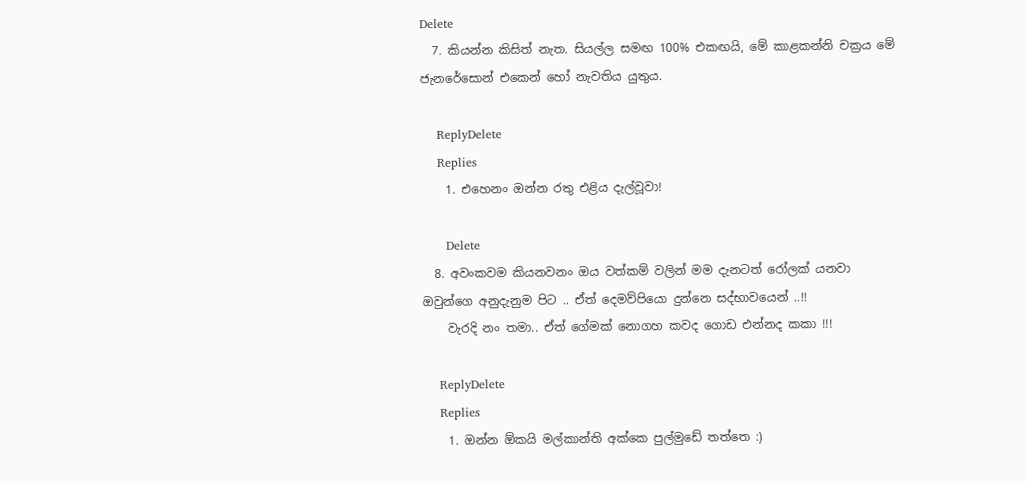Delete
  7. කියන්න කිසිත් නැත. සියල්ල සමඟ 100% එකඟයි, මේ කාළකන්නි චක්‍රය මේ ජැනරේසොන් එකෙන් හෝ නැවතිය යුතුය.

    ReplyDelete
    Replies
    1. එහෙනං ඔන්න රතු එළිය දැල්වූවා!

      Delete
  8. අවංකවම කියනවනං ඔය වත්කම් වලින් මම දැනටත් රෝලක් යනවා ඔවුන්ගෙ අනුදැනුම පිට .. ඒත් දෙමව්පියො දුන්නෙ සද්භාවයෙන් ..!!
    වැරදි නං තමා.. ඒත් ගේමක් නොගහ කවද ගොඩ එන්නද කකා !!!

    ReplyDelete
    Replies
    1. ඔන්න ඕකයි මල්කාන්ති අක්කෙ පුල්මුඩේ තත්තෙ :)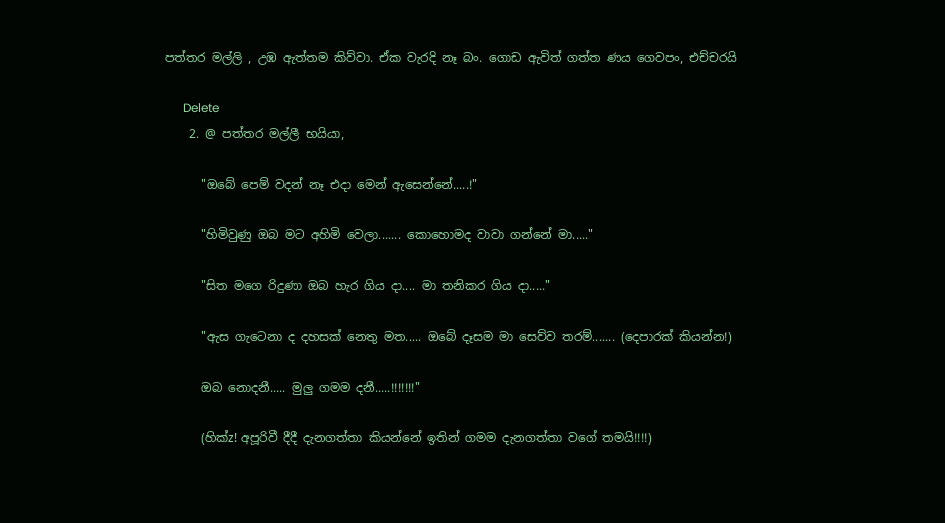පත්තර මල්ලි , උඹ ඇත්තම කිව්වා. ඒක වැරදි නෑ බං. ගොඩ ඇවිත් ගත්ත ණය ගෙවපං, එච්චරයි

      Delete
    2. @ පත්තර මල්ලී භයියා,

      "ඔබේ පෙම් වදන් නෑ එදා මෙන් ඇසෙන්නේ.....!"

      "හිමිවුණු ඔබ මට අහිමි වෙලා....... කොහොමද වාවා ගන්නේ මා....."

      "සිත මගෙ රිදුණා ඔබ හැර ගිය දා.... මා තනිකර ගිය දා....."

      "ඇස ගැටෙනා ද දහසක් නෙතු මත..... ඔබේ දෑසම මා සෙව්ව තරම්....... (දෙපාරක් කියන්න!)

      ඔබ නොදනී..... මුලු ගමම දනී.....!!!!!!!"

      (හික්z! අපූරිවී දීදී දැනගත්තා කියන්නේ ඉතින් ගමම දැනගත්තා වගේ තමයි!!!!)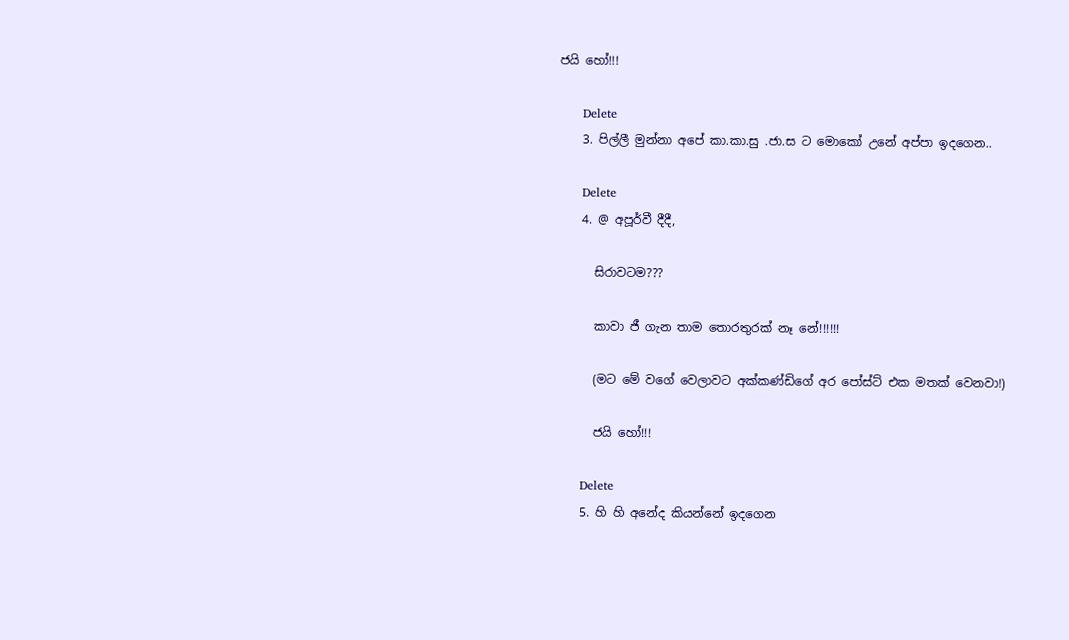ජයි හෝ!!!

      Delete
    3. පිල්ලී මුන්නා අපේ කා.කා.සු .ජා.ස ට මොකෝ උනේ අප්පා ඉදගෙන..

      Delete
    4. @ අපූර්වී දීදී,

      සිරාවටම???

      කාවා ජී ගැන තාම තොරතුරක් නෑ නේ!!!!!!

      (මට මේ වගේ වෙලාවට අක්කණ්ඩිගේ අර පෝස්ට් එක මතක් වෙනවා!)

      ජයි හෝ!!!

      Delete
    5. හි හි අනේද කියන්නේ ඉදගෙන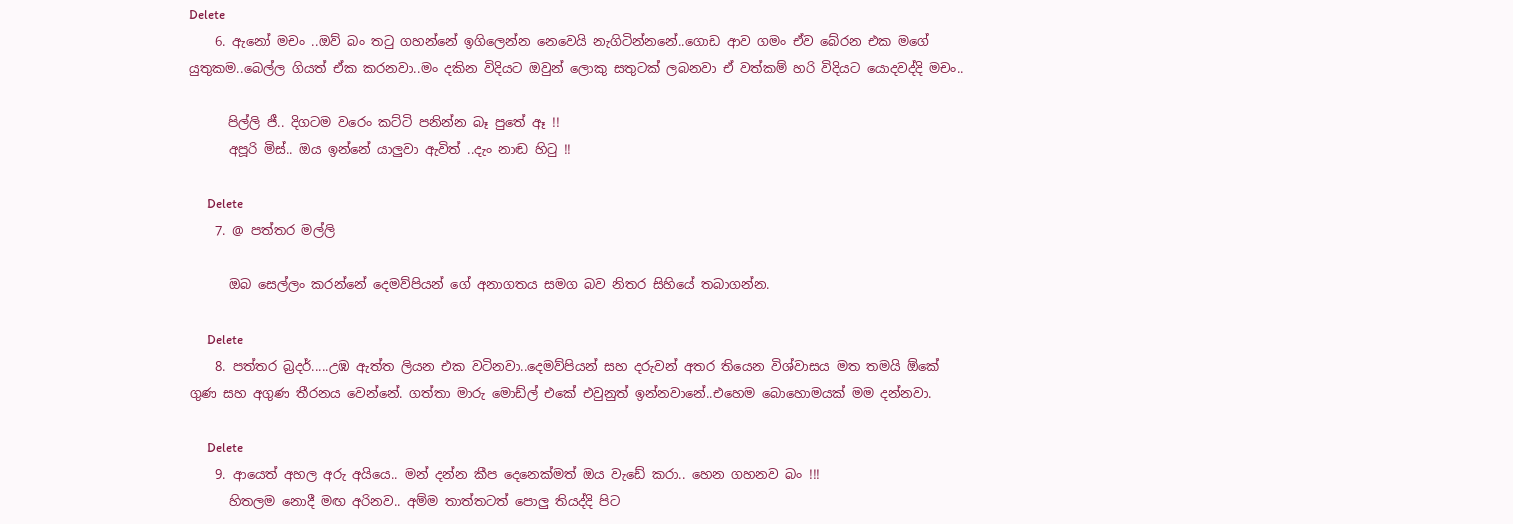Delete
    6. ඇනෝ මචං ..ඔව් බං තටු ගහන්නේ ඉගිලෙන්න නෙවෙයි නැගිටින්නනේ..ගොඩ ආව ගමං ඒව බේරන එක මගේ යුතුකම..බෙල්ල ගියත් ඒක කරනවා..මං දකින විදියට ඔවුන් ලොකු සතුටක් ලබනවා ඒ වත්කම් හරි විදියට යොදවද්දි මචං..

      පිල්ලි ජී.. දිගටම වරෙං කට්ටි පනින්න බෑ පුතේ ඈ !!
      අපූරි මිස්.. ඔය ඉන්නේ යාලුවා ඇවිත් ..දැං නාඬ හිටු !!

      Delete
    7. @ පත්තර මල්ලි

      ඔබ සෙල්ලං කරන්නේ දෙමව්පියන් ගේ අනාගතය සමග බව නිතර සිහියේ තබාගන්න.

      Delete
    8. පත්තර බ්‍රදර්.....උඹ ඇත්ත ලියන එක වටිනවා..දෙමව්පියන් සහ දරුවන් අතර තියෙන විශ්වාසය මත තමයි ඕකේ ගුණ සහ අගුණ තීරනය වෙන්නේ. ගත්තා මාරු මොඩ්ල් එකේ එවුනුත් ඉන්නවානේ..එහෙම බොහොමයක් මම දන්නවා.

      Delete
    9. ආයෙත් අහල අරු අයියෙ.. මන් දන්න කීප දෙනෙක්මත් ඔය වැඩේ කරා.. හෙන ගහනව බං !!!
      හිතලම නොදී මඟ අරිනව.. අම්ම තාත්තටත් පොලු තියද්දි පිට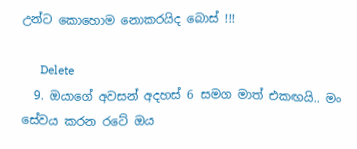උන්‍ට කොහොම නොකරයිද බොස් !!!

      Delete
  9. ඔයාගේ අවසන් අදහස් 6 සමග මාත් එකඟයි.. මං සේවය කරන රටේ ඔය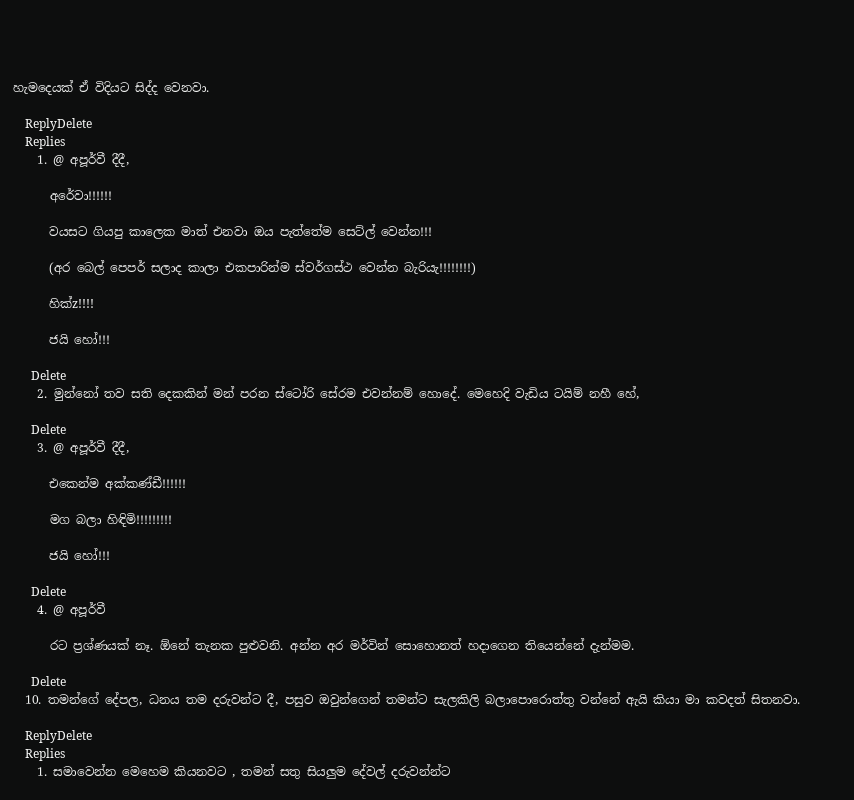හැමදෙයක් ඒ විදියට සිද්ද වෙනවා.

    ReplyDelete
    Replies
    1. @ අපූර්වී දීදී,

      අරේවා!!!!!!

      වයසට ගියපු කාලෙක මාත් එනවා ඔය පැත්තේම සෙට්ල් වෙන්න!!!

      (අර බෙල් පෙපර් සලාද කාලා එකපාරින්ම ස්වර්ගස්ථ වෙන්න බැරියැ!!!!!!!!)

      හික්z!!!!

      ජයි හෝ!!!

      Delete
    2. මුන්නෝ තව සති දෙකකින් මන් පරන ස්ටෝරි සේරම එවන්නම් හොදේ. මෙහෙදි වැඩිය ටයිම් නහී හේ,

      Delete
    3. @ අපූර්වී දීදී,

      එකෙන්ම අක්කණ්ඩී!!!!!!

      මග බලා හිඳිමි!!!!!!!!!

      ජයි හෝ!!!

      Delete
    4. @ අපූර්වී

      රට ප්‍රශ්ණයක් නෑ. ඕනේ තැනක පුළුවනි. අන්න අර මර්වින් සොහොනත් හදාගෙන තියෙන්නේ දැන්මම.

      Delete
  10. තමන්ගේ දේපල, ධනය තම දරුවන්ට දී, පසුව ඔවුන්ගෙන් තමන්ට සැලකිලි බලාපොරොත්තු වන්නේ ඇයි කියා මා කවදත් සිතනවා.

    ReplyDelete
    Replies
    1. සමාවෙන්න මෙහෙම කියනවට , තමන් සතු සියලුම දේවල් දරුවන්න්ට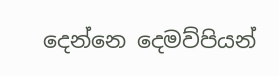දෙන්නෙ දෙමව්පියන්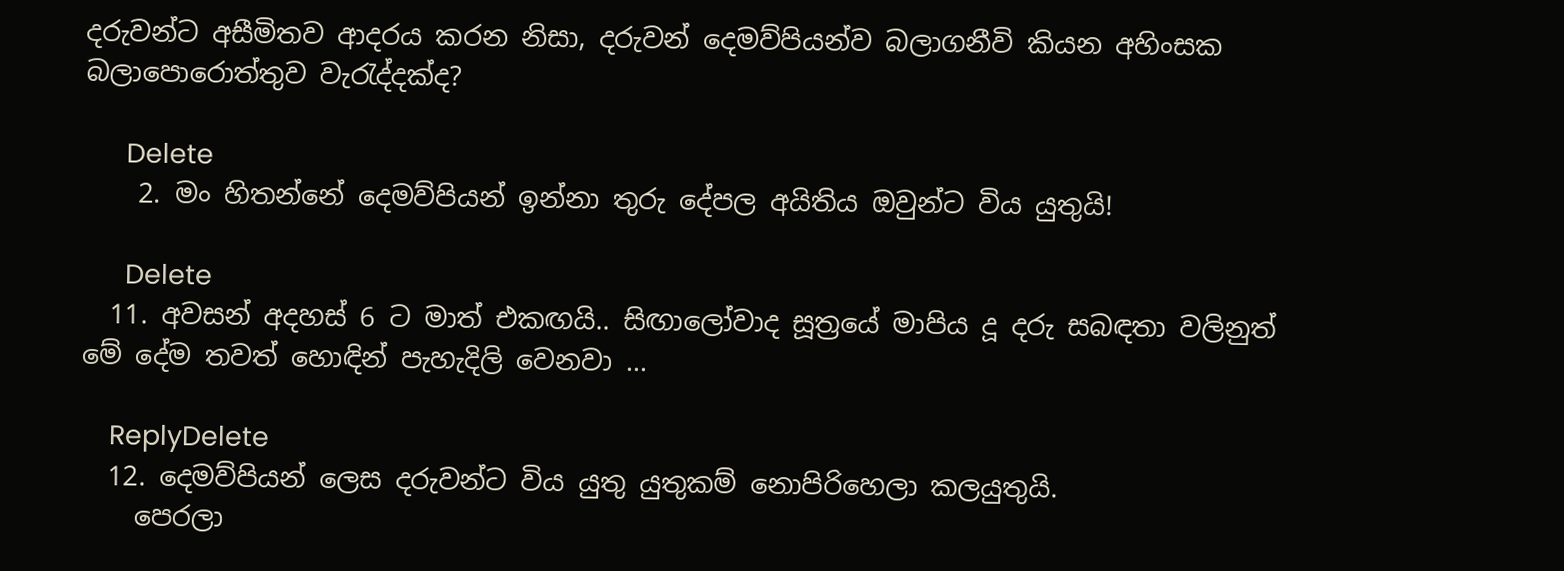දරුවන්ට අසීමිතව ආදරය කරන නිසා, දරුවන් දෙමව්පියන්ව බලාගනීවි කියන අහිංසක බලාපොරොත්තුව වැරැද්දක්ද?

      Delete
    2. මං හිතන්නේ දෙමව්පියන් ඉන්නා තුරු දේපල අයිතිය ඔවුන්ට විය යුතුයි!

      Delete
  11. අවසන් අදහස් 6 ට මාත් එකඟයි.. සිඟාලෝවාද සූත්‍රයේ මාපිය දූ දරු සබඳතා වලිනුත් මේ දේම තවත් හොඳින් පැහැදිලි වෙනවා ...

    ReplyDelete
  12. දෙමව්පියන් ලෙස දරුවන්ට විය යුතු යුතුකම් නොපිරිහෙලා කලයුතුයි.
    පෙරලා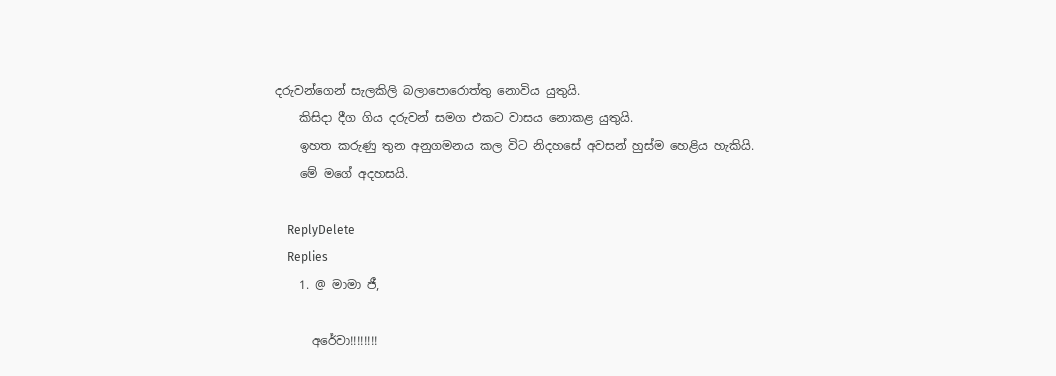දරුවන්ගෙන් සැලකිලි බලාපොරොත්තු නොවිය යුතුයි.
    කිසිදා දීග ගිය දරුවන් සමග එකට වාසය නොකළ යුතුයි.
    ඉහත කරුණු තුන අනුගමනය කල විට නිදහසේ අවසන් හුස්ම හෙළිය හැකියි.
    මේ මගේ අදහසයි.

    ReplyDelete
    Replies
    1. @ මාමා ජී,

      අරේවා!!!!!!!!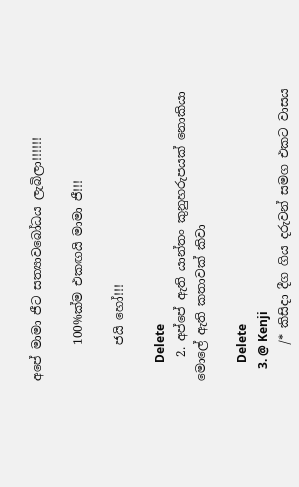අපේ මාමා ජීට සත්‍යාවබෝධය ලැබිලා!!!!!!

      100%ක්ම එකඟයි මාමා ජී!!!

      ජයි හෝ!!!

      Delete
    2. අප්පේ ඇති යාන්තං කුනුහරුපයක් නොකියා මොලේ ඇති කතාවක් කිවා

      Delete
    3. @ Kenji
      /* කිසිදා දීග ගිය දරුවන් සමග එකට වාසය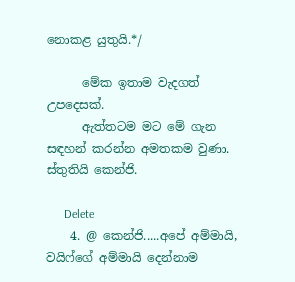නොකළ යුතුයි.*/

      මේක ඉතාම වැදගත් උපදෙසක්.
      ඇත්තටම මට මේ ගැන සඳහන් කරන්න අමතකම වුණා. ස්තුතියි කෙන්ජි.

      Delete
    4. @ කෙන්ජි.....අපේ අම්මායි, වයිෆ්ගේ අම්මායි දෙන්නාම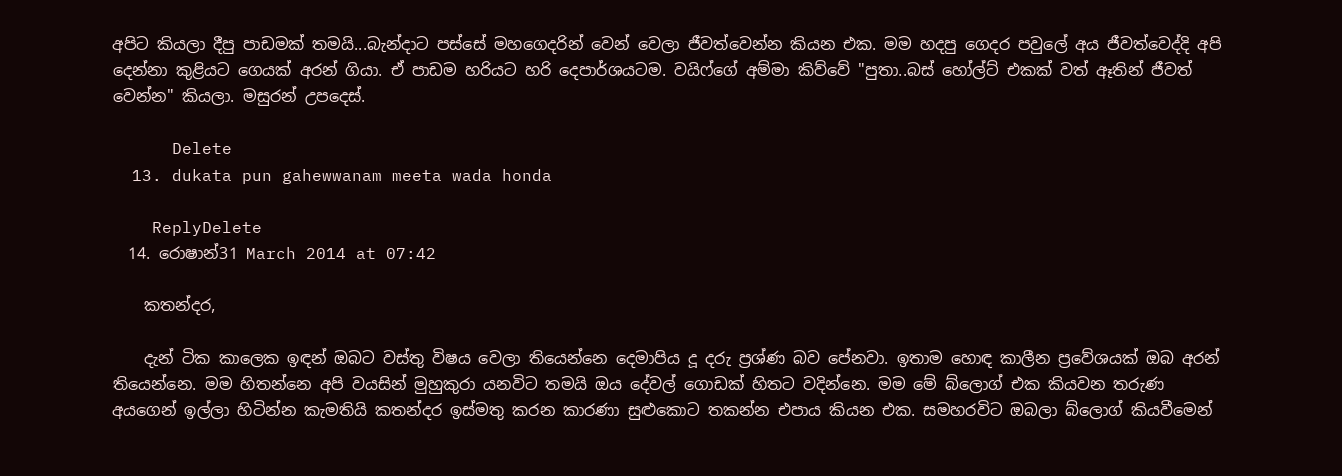අපිට කියලා දීපු පාඩමක් තමයි...බැන්දාට පස්සේ මහගෙදරින් වෙන් වෙලා ජීවත්වෙන්න කියන එක. මම හදපු ගෙදර පවුලේ අය ජීවත්වෙද්දි අපි දෙන්නා කුළියට ගෙයක් අරන් ගියා. ඒ පාඩම හරියට හරි දෙපාර්ශයටම. වයිෆ්ගේ අම්මා කිව්වේ "පුතා..බස් හෝල්ට් එකක් වත් ඈතින් ජීවත් වෙන්න" කියලා. මසුරන් උපදෙස්.

      Delete
  13. dukata pun gahewwanam meeta wada honda

    ReplyDelete
  14. රොෂාන්31 March 2014 at 07:42

    කතන්දර,

    දැන් ටික කාලෙක ඉඳන් ඔබට වස්තු විෂය වෙලා තියෙන්නෙ දෙමාපිය දූ දරු ප්‍රශ්ණ බව පේනවා. ඉතාම හොඳ කාලීන ප්‍රවේශයක් ඔබ අරන් තියෙන්නෙ. මම හිතන්නෙ අපි වයසින් මුහුකුරා යනවිට තමයි ඔය දේවල් ගොඩක් හිතට වදින්නෙ. මම මේ බ්ලොග් එක කියවන තරුණ අයගෙන් ඉල්ලා හිටින්න කැමතියි කතන්දර ඉස්මතු කරන කාරණා සුළුකොට තකන්න එපාය කියන එක. සමහරවිට ඔබලා බ්ලොග් කියවීමෙන්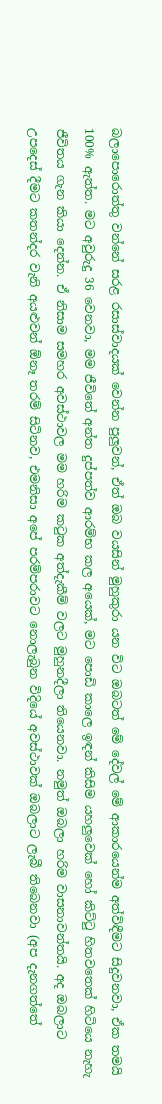බලාපොරොත්තු වන්නේ සරළ රසාස්වාදයක් වෙන්න පුලුවන්, ඒත් ඔබ වයසින් මුහුකුරා යන විට ඔබටත් මේ දේවල් මේ ආකාරයෙන්ම අත්විඳීමට සිදුවනවා, ඒක තමයි 100% ඇත්ත. මට අවුරුදු 36 වෙනවා, මම ජීවිතේ අන්ත දුප්පත්ව ආරම්භ කල අයෙක්, මට පොඩි කාලෙ ඉඳන් කිසිම යහලුවෙක් හෝ කිට්‍ටු හිතවතෙක් හිටියෙ නැහැ ජීවිතය ගැන කියා දෙන්න. ඒ නිසාම සමහර අවස්ථාවල මම හරිම ක‍ටුක අත්දැකීම් වලට මුහුනදීලා තියෙනවා. නමුත් ඔබලා හරිම වාසනාවන්තයි. අද ඔබලාට උපදෙස් දීමට කතන්දර වැනි අයළුවන් ඕනෑ තරම් සිටිනව, එමනිසා අපේ පරම්පරාවට නොලැබුන විදියේ අවස්ථාවක් ඔබලාට ලැබී තිබෙනවා (අප දැනගත්තේ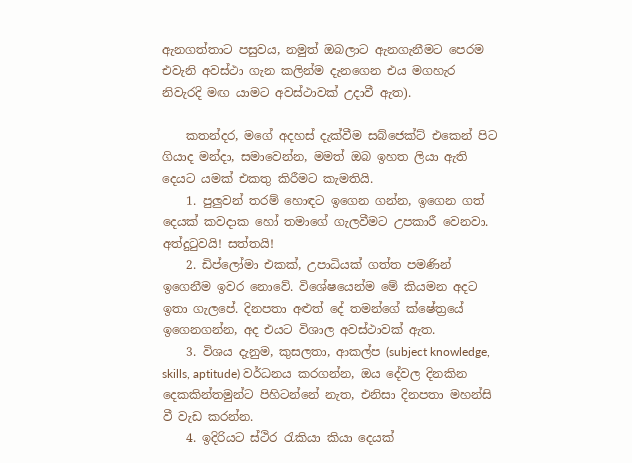ඇනගත්තාට පසුවය, නමුත් ඔබලාට ඇනගැනීමට පෙරම එවැනි අවස්ථා ගැන කලින්ම දැනගෙන එය මගහැර නිවැරදි මඟ යාමට අවස්ථාවක් උදාවී ඇත).

    කතන්දර, මගේ අදහස් දැක්වීම සබ්ජෙක්ට් එකෙන් පිට ගියාද මන්දා, සමාවෙන්න, මමත් ඔබ ඉහත ලියා ඇති දෙයට යමක් එකතු කිරීමට කැමතියි.
    1. පුලුවන් තරම් හොඳට ඉගෙන ගන්න, ඉගෙන ගත් දෙයක් කවදාක හෝ තමාගේ ගැලවීමට උපකාරී වෙනවා. අත්දු‍ටුවයි! සත්තයි!
    2. ඩිප්ලෝමා එකක්, උපාධියක් ගත්ත පමණින් ඉගෙනීම ඉවර නොවේ. විශේෂයෙන්ම මේ කියමන අදට ඉතා ගැලපේ. දිනපතා අළුත් දේ තමන්ගේ ක්ෂේත්‍රයේ ඉගෙනගන්න, අද එයට විශාල අවස්ථාවක් ඇත.
    3. විශය දැනුම, කුසලතා, ආකල්ප (subject knowledge, skills, aptitude) වර්ධනය කරගන්න, ඔය දේවල දිනකින දෙකකින්තමුන්ට පිහිටන්නේ නැත, එනිසා දිනපතා මහන්සි වී වැඩ කරන්න.
    4. ඉදිරියට ස්ථිර ‍රැකියා කියා දෙයක්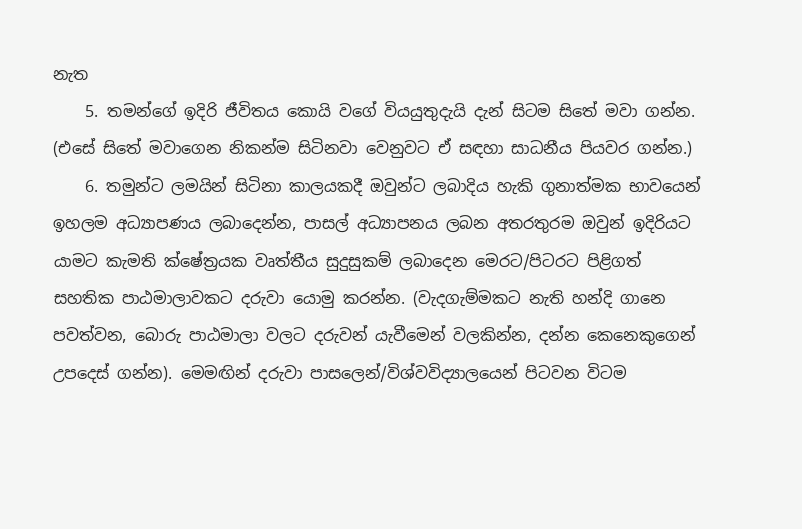නැත
    5. තමන්ගේ ඉදිරි ජීවිතය කොයි වගේ වියයුතුදැයි දැන් සිටම සිතේ මවා ගන්න. (එසේ සිතේ මවාගෙන නිකන්ම සිටිනවා වෙනුවට ඒ සඳහා සාධනීය පියවර ගන්න.)
    6. තමුන්ට ලමයින් සිටිනා කාලයකදී ඔවුන්ට ලබාදිය හැකි ගුනාත්මක භාවයෙන් ඉහලම අධ්‍යාපණය ලබාදෙන්න, පාසල් අධ්‍යාපනය ලබන අතරතුරම ඔවුන් ඉදිරියට යාමට කැමති ක්ෂේත්‍රයක වෘත්තීය සුදුසුකම් ලබාදෙන මෙරට/පිටරට පිළිගත් සහතික පාඨමාලාවකට දරුවා යොමු කරන්න. (වැදගැම්මකට නැති හන්දි ගානෙ පවත්වන, බොරු පාඨමාලා වලට දරුවන් යැවීමෙන් වලකින්න, දන්න කෙනෙකුගෙන් උපදෙස් ගන්න). මෙමඟින් දරුවා පාසලෙන්/විශ්වවිද්‍යාලයෙන් පිටවන විටම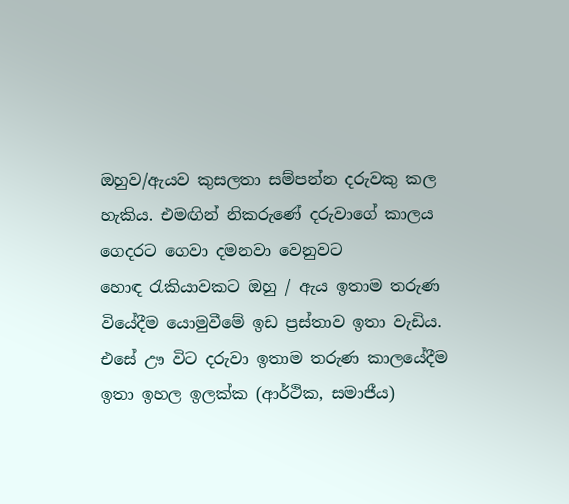ඔහුව/ඇයව කුසලතා සම්පන්න දරුවකු කල හැකිය. එමඟින් නිකරුණේ දරුවාගේ කාලය ගෙදරට ගෙවා දමනවා වෙනුවට හොඳ ‍රැකියාවකට ඔහු / ඇය ඉතාම තරුණ වියේදීම යොමුවීමේ ඉඩ ප්‍රස්තාව ඉතා වැඩිය. එසේ ඌ විට දරුවා ඉතාම තරුණ කාලයේදීම ඉතා ඉහල ඉලක්ක (ආර්ථික, සමාජීය)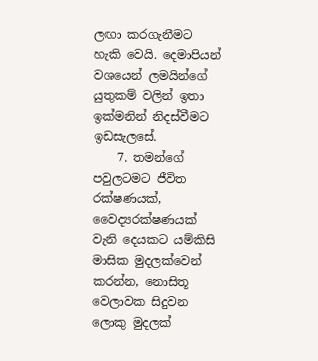ලඟා කරගැනීමට හැකි වෙයි. දෙමාපියන් වශයෙන් ලමයින්ගේ යුතුකම් වලින් ඉතා ඉක්මනින් නිදස්වීමට ඉඩසැලසේ.
    7. තමන්ගේ පවුලටමට ජීවිත රක්ෂණයක්, වෛද්‍යරක්ෂණයක් වැනි දෙයකට යම්කිසි මාසික මුදලක්වෙන් කරන්න, නොසිතූ වෙලාවක සිදුවන ලොකු මුදලක්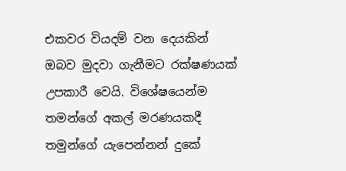එකවර වියදම් වන දෙයකින් ඔබව මුදවා ගැනීමට රක්ෂණයක් උපකාරී වෙයි. විශේෂයෙන්ම තමන්ගේ අකල් මරණයකදී තමුන්ගේ යැපෙන්නන් දුකේ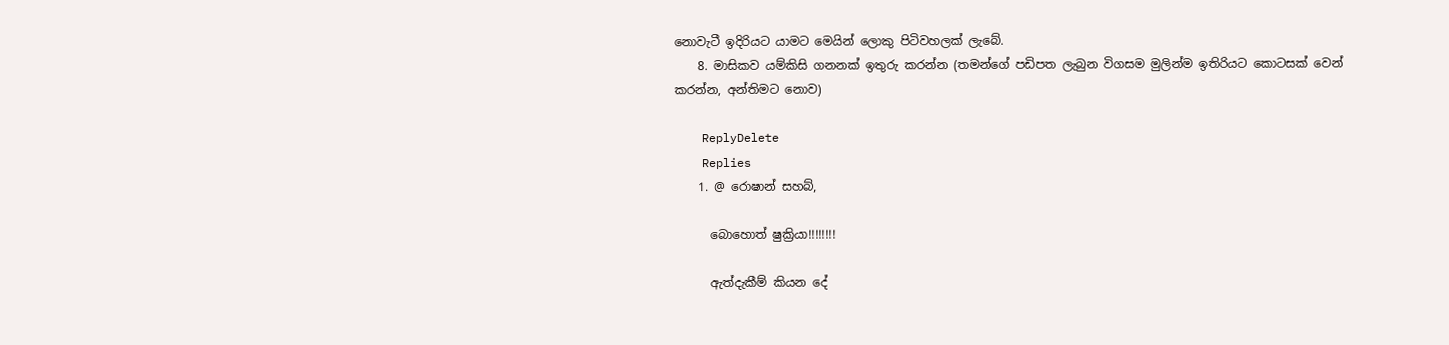නොවැටී ඉදිරියට යාමට මෙයින් ලොකු පිටිවහලක් ලැබේ.
    8. මාසිකව යම්කිසි ගනනක් ඉතුරු කරන්න (තමන්ගේ පඩිපත ලැබුන විගසම මුලින්ම ඉතිරියට කොටසක් වෙන් කරන්න, අන්තිමට නොව)

    ReplyDelete
    Replies
    1. @ රොෂාන් සහබ්,

      බොහොත් ෂුක්‍රියා!!!!!!!!

      ඇත්දැකීම් කියන දේ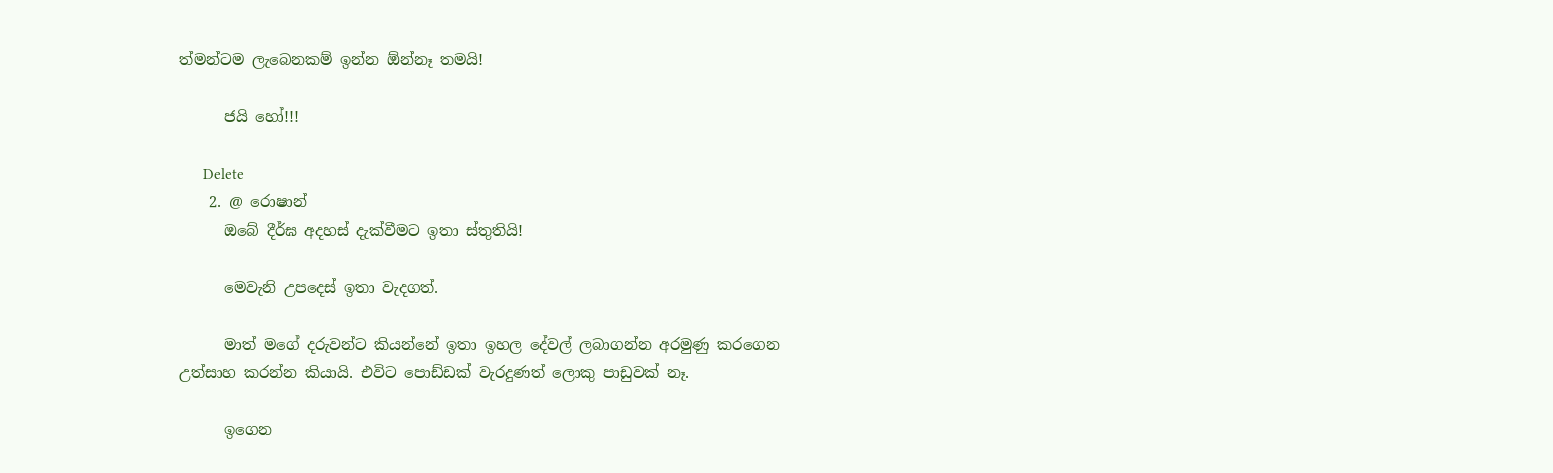ත්මන්ටම ලැබෙනකම් ඉන්න ඕන්නෑ තමයි!

      ජයි හෝ!!!

      Delete
    2. @ රොෂාන්
      ඔබේ දීර්ඝ අදහස් දැක්වීමට ඉතා ස්තුතියි!

      මෙවැනි උපදෙස් ඉතා වැදගත්.

      මාත් මගේ දරුවන්ට කියන්නේ ඉතා ඉහල දේවල් ලබාගන්න අරමුණු කරගෙන උත්සාහ කරන්න කියායි. එවිට පොඩ්ඩක් වැරදුණත් ලොකු පාඩුවක් නෑ.

      ඉගෙන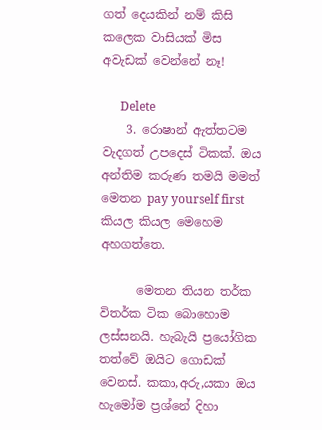ගත් දෙයකින් නම් කිසි කලෙක වාසියක් මිස අවැඩක් වෙන්නේ නෑ!

      Delete
    3. රොෂාන් ඇත්තටම වැදගත් උපදෙස් ටිකක්. ඔය අන්තිම කරුණ තමයි මමත් මෙතන pay yourself first කියල කියල මෙහෙම අහගත්තෙ.

      මෙතන තියන තර්ක විතර්ක ටික බොහොම ලස්සනයි. හැබැයි ප්‍රයෝගික තත්වේ ඔයිට ගොඩක් වෙනස්. කකා,අරු,යකා ඔය හැමෝම ප්‍රශ්නේ දිහා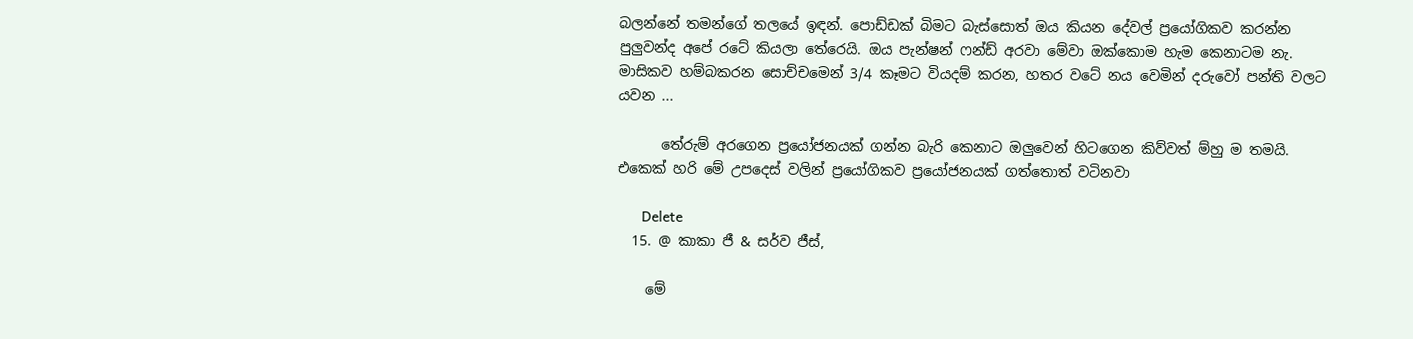බලන්නේ තමන්ගේ තලයේ ඉඳන්. පොඩ්ඩක් බිමට බැස්සොත් ඔය කියන දේවල් ප්‍රයෝගිකව කරන්න පුලුවන්ද අපේ රටේ කියලා තේරෙයි. ඔය පැන්ෂන් ෆන්ඩ් අරවා මේවා ඔක්කොම හැම කෙනාටම නැ. මාසිකව හම්බකරන සොච්චමෙන් 3/4 කෑමට වියදම් කරන, හතර වටේ නය වෙමින් දරුවෝ පන්ති වලට යවන ...

      තේරුම් අරගෙන ප්‍රයෝජනයක් ගන්න බැරි කෙනාට ඔලුවෙන් හිටගෙන කිව්වත් ම්හු ම තමයි. එකෙක් හරි මේ උපදෙස් වලින් ප්‍රයෝගිකව ප්‍රයෝජනයක් ගත්තොත් වටිනවා

      Delete
  15. @ කාකා ජී & සර්ව ජීස්,

    මේ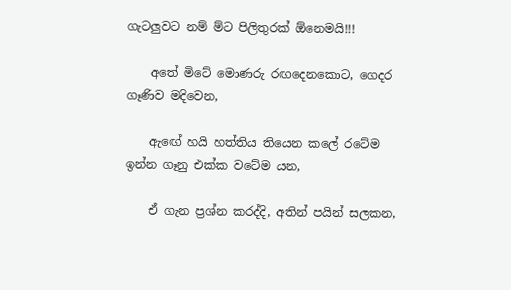ගැටලුවට නම් ම්ට පිලිතුරක් ඕනෙමයි!!!

    අතේ මිටේ මොණරු රඟදෙනකොට, ගෙදර ගෑණිව මදිවෙන,

    ඇඟේ හයි හත්තිය තියෙන කලේ රටේම ඉන්න ගෑනු එක්ක වටේම යන,

    ඒ ගැන ප්‍රශ්න කරද්දි, අතින් පයින් සලකන,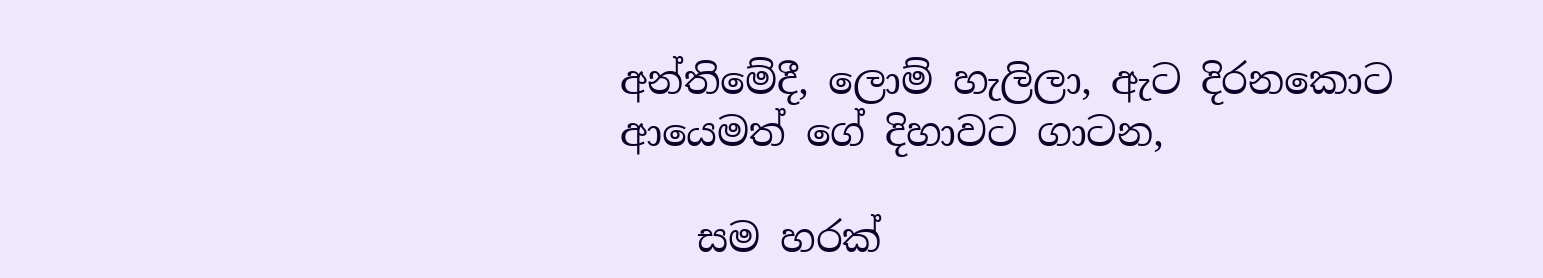අන්තිමේදී, ලොම් හැලිලා, ඇට දිරනකොට ආයෙමත් ගේ දිහාවට ගාටන,

    සම හරක්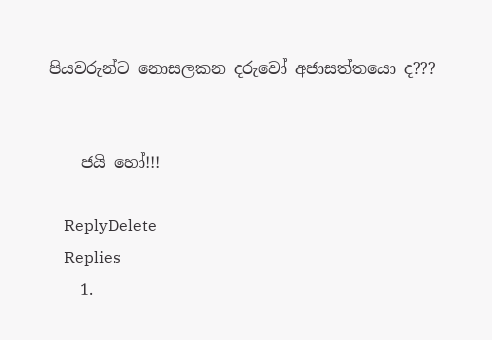පියවරුන්ට නොසලකන දරුවෝ අජාසත්තයො ද???


    ජයි හෝ!!!

    ReplyDelete
    Replies
    1.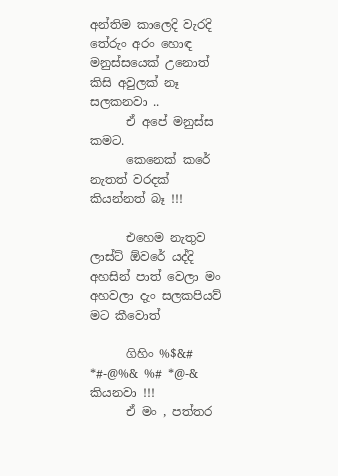අන්තිම කාලෙදි වැරදි තේරුං අරං හොඳ මනුස්සයෙක් උනොත් කිසි අවුලක් නෑ සලකනවා ..
      ඒ අපේ මනුස්ස කමට.
      කෙනෙක් කරේ නැතත් වරදක් කියන්නත් බෑ !!!

      එහෙම නැතුව ලාස්ට් ඕවරේ යද්දි අහසින් පාත් වෙලා මං අහවලා දැං සලකපියව් මට කීවොත්

      ගිහිං %$&# *#-@%& %# *@-& කියනවා !!!
      ඒ මං , පත්තර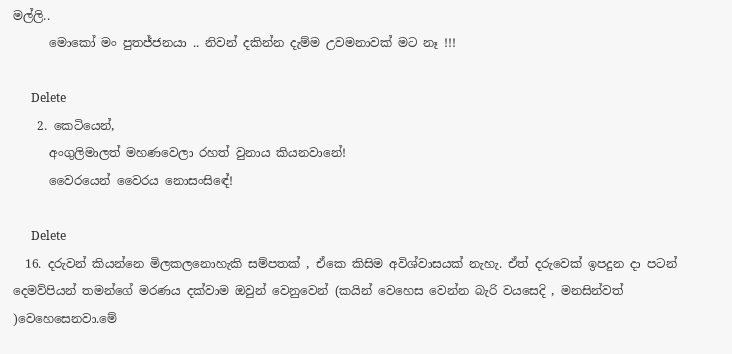මල්ලි..
      මොකෝ මං පුතජ්ජනයා .. නිවන් දකින්න දැම්ම උවමනාවක් මට නෑ !!!

      Delete
    2. කෙටියෙන්,
      අංගුලිමාලත් මහණවෙලා රහත් වුනාය කියනවානේ!
      වෛරයෙන් වෛරය නොසංසිඳේ!

      Delete
  16. දරුවන් කියන්නෙ මිලකලනොහැකි සම්පතක් , ඒකෙ කිසිම අවිශ්වාසයක් නැහැ. ඒත් දරුවෙක් ඉපදුන දා පටන් දෙමව්පියන් තමන්ගේ මරණය දක්වාම ඔවුන් වෙනුවෙන් (කයින් වෙහෙස වෙන්න බැරි වයසෙදි , මනසින්වත් )වෙහෙසෙනවා.මේ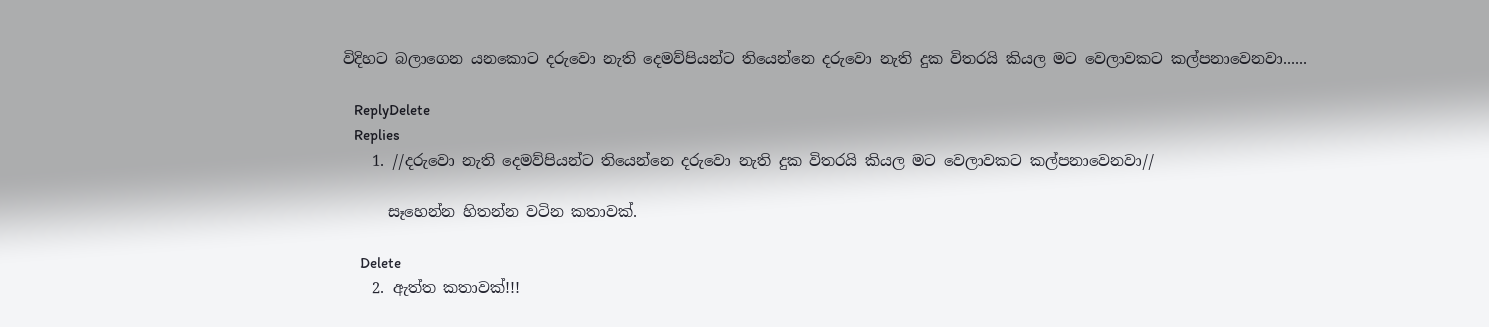විදිහට බලාගෙන යනකොට දරුවො නැති දෙමව්පියන්ට තියෙන්නෙ දරුවො නැති දුක විතරයි කියල මට වෙලාවකට කල්පනාවෙනවා......

    ReplyDelete
    Replies
    1. //දරුවො නැති දෙමව්පියන්ට තියෙන්නෙ දරුවො නැති දුක විතරයි කියල මට වෙලාවකට කල්පනාවෙනවා//

      සෑහෙන්න හිතන්න වටින කතාවක්.

      Delete
    2. ඇත්ත කතාවක්!!!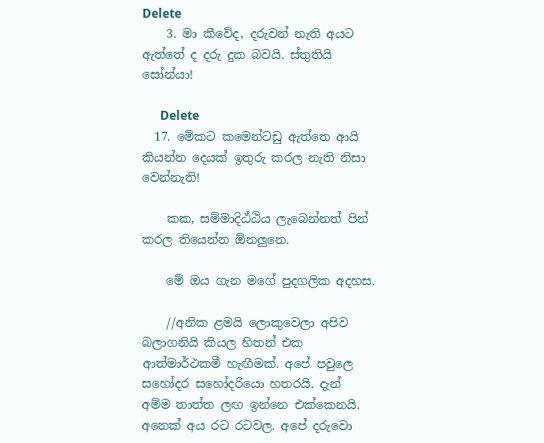Delete
    3. මා කීවේද, දරුවන් නැති අයට ඇත්තේ ද දරු දුක බවයි. ස්තුතියි සෝන්යා!

      Delete
  17. මේකට කමෙන්ටඩු ඇත්තෙ ආයි කියන්න දෙයක් ඉතුරු කරල නැති නිසා වෙන්නැති!

    කක, සම්මාදිඨ්ඨිය ලැබෙන්නත් පින් කරල තියෙන්න ඕනලුනෙ.

    මේ ඔය ගැන මගේ පුදගලික අදහස.

    //අනික ළමයි ලොකුවෙලා අපිව බලාගනියි කියල හිතන් එක ආත්මාර්ථකමී හැඟීමක්. අපේ පවුලෙ සහෝදර සහෝදරියො හතරයි. දැන් අම්ම තාත්ත ලඟ ඉන්නෙ එක්කෙනයි. අනෙක් අය රට රටවල. අපේ දරුවො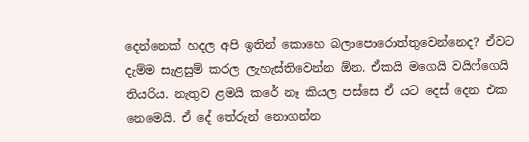දෙන්නෙක් හදල අපි ඉතින් කොහෙ බලාපොරොත්තුවෙන්නෙද? ඒවට දැම්ම සැළසුම් කරල ලැහැස්තිවෙන්න ඕන. ඒකයි මගෙයි වයිෆ්ගෙයි තියරිය. නැතුව ළමයි කරේ නෑ කියල පස්සෙ ඒ යට දෙස් දෙන එක නෙමෙයි. ඒ දේ තේරුන් නොගන්න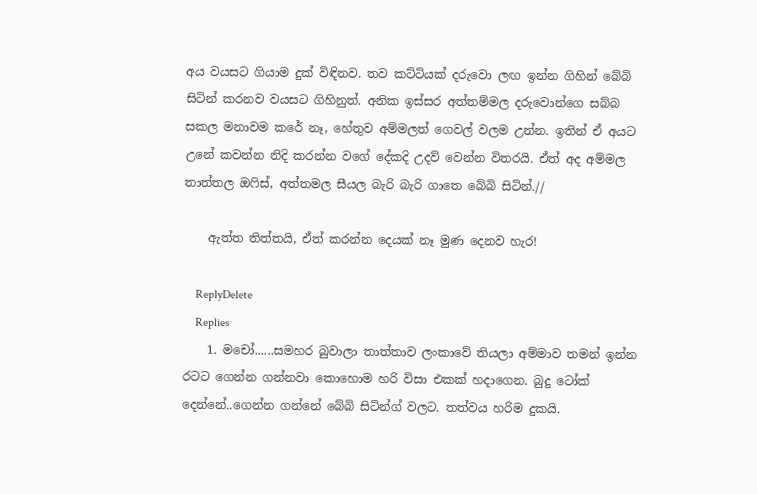අය වයසට ගියාම දුක් විඳිනව. තව කට්ටියක් දරුවො ලඟ ඉන්න ගිහින් බේබි සිටින් කරනව වයසට ගිහිනුත්. අනික ඉස්සර අත්තම්මල දරුවොන්ගෙ සබ්බ සකල මනාවම කරේ නෑ, හේතුව අම්මලත් ගෙවල් වලම උන්න. ඉතින් ඒ අයට උනේ කවන්න නිදි කරන්න වගේ දේකදි උදව් වෙන්න විතරයි. ඒත් අද අම්මල තාත්තල ඔෆිස්, අත්තමල සීයල බැරි බැරි ගාතෙ බේබි සිටින්.//

    ඇත්ත තිත්තයි, ඒත් කරන්න දෙයක් නෑ මුණ දෙනව හැර!

    ReplyDelete
    Replies
    1. මචෝ......සමහර බුවාලා තාත්තාව ලංකාවේ තියලා අම්මාව තමන් ඉන්න රටට ගෙන්න ගන්නවා කොහොම හරි විසා එකක් හදාගෙන. බුදු ටෝක් දෙන්නේ..ගෙන්න ගන්නේ බේබි සිටින්ග් වලට. තත්වය හරිම දුකයි.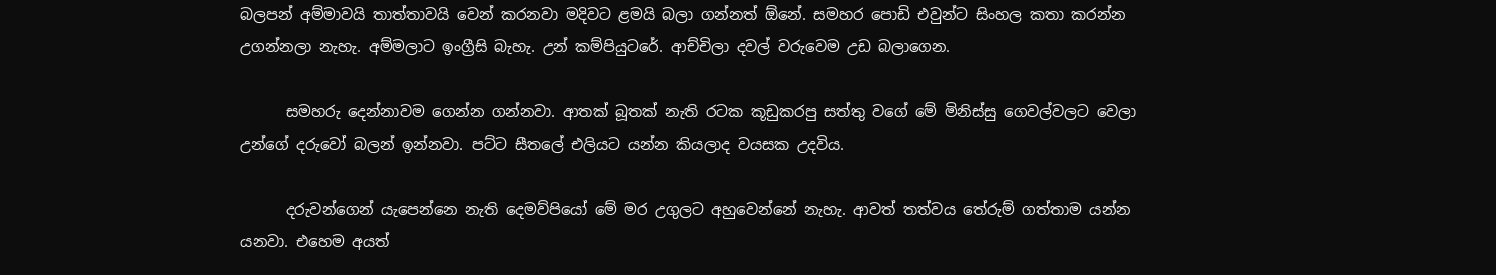බලපන් අම්මාවයි තාත්තාවයි වෙන් කරනවා මදිවට ළමයි බලා ගන්නත් ඕනේ. සමහර පොඩි එවුන්ට සිංහල කතා කරන්න උගන්නලා නැහැ. අම්මලාට ඉංග්‍රීසි බැහැ. උන් කම්පියුටරේ. ආච්චිලා දවල් වරුවෙම උඩ බලාගෙන.

      සමහරු දෙන්නාවම ගෙන්න ගන්නවා. ආතක් බූතක් නැති රටක කූඩුකරපු සත්තු වගේ මේ මිනිස්සු ගෙවල්වලට වෙලා උන්ගේ දරුවෝ බලන් ඉන්නවා. පට්ට සීතලේ එලියට යන්න කියලාද වයසක උදවිය.

      දරුවන්ගෙන් යැපෙන්නෙ නැති දෙමව්පියෝ මේ මර උගුලට අහුවෙන්නේ නැහැ. ආවත් තත්වය තේරුම් ගත්තාම යන්න යනවා. එහෙම අයත්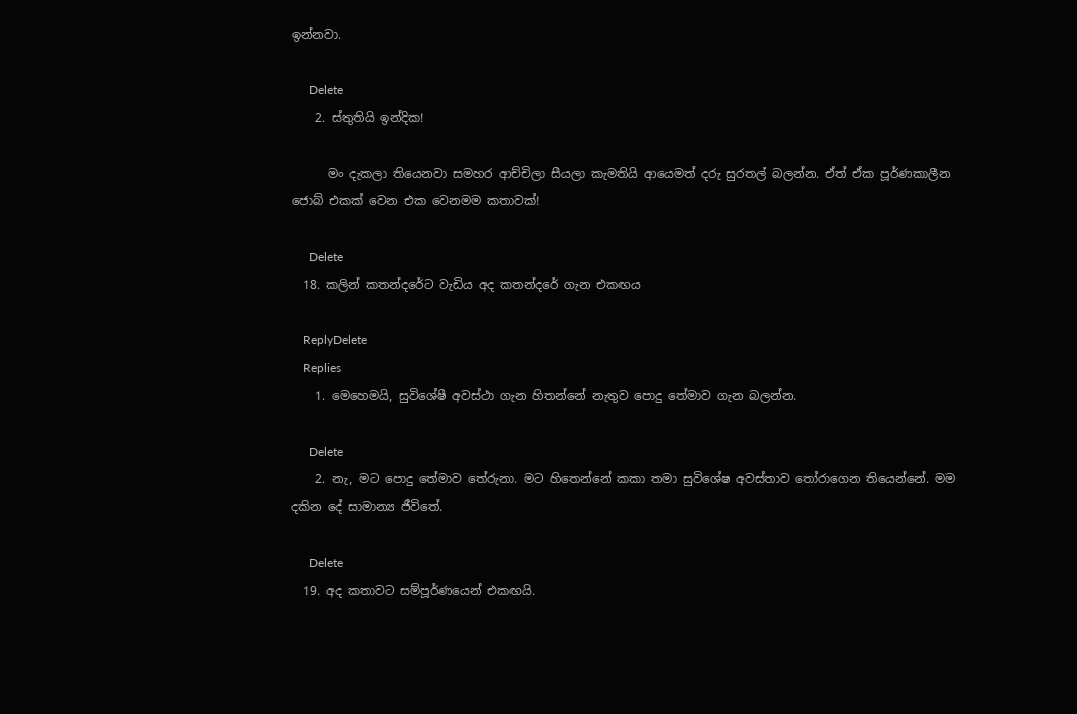ඉන්නවා.

      Delete
    2. ස්තුතියි ඉන්දික!

      මං දැකලා තියෙනවා සමහර ආච්චිලා සීයලා කැමතියි ආයෙමත් දරු සුරතල් බලන්න. ඒත් ඒක පූර්ණකාලීන ජොබ් එකක් වෙන එක වෙනමම කතාවක්!

      Delete
  18. කලින් කතන්දරේට වැඩිය අද කතන්දරේ ගැන එකඟය

    ReplyDelete
    Replies
    1. මෙහෙමයි, සුවිශේෂී අවස්ථා ගැන හිතන්නේ නැතුව පොදු තේමාව ගැන බලන්න.

      Delete
    2. නැ, මට පොදු තේමාව තේරුනා. මට හිතෙන්නේ කකා තමා සුවිශේෂ අවස්තාව තෝරාගෙන තියෙන්නේ. මම දකින දේ සාමාන්‍ය ජීවිතේ.

      Delete
  19. අද කතාවට සම්පූර්ණයෙන් එකඟයි.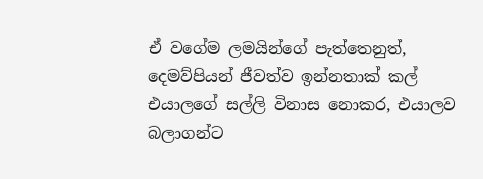ඒ වගේම ලමයින්ගේ පැත්තෙනුත්, දෙමව්පියන් ජීවත්ව ඉන්නතාක් කල් එයාලගේ සල්ලි විනාස නොකර, එයාලව බලාගන්ට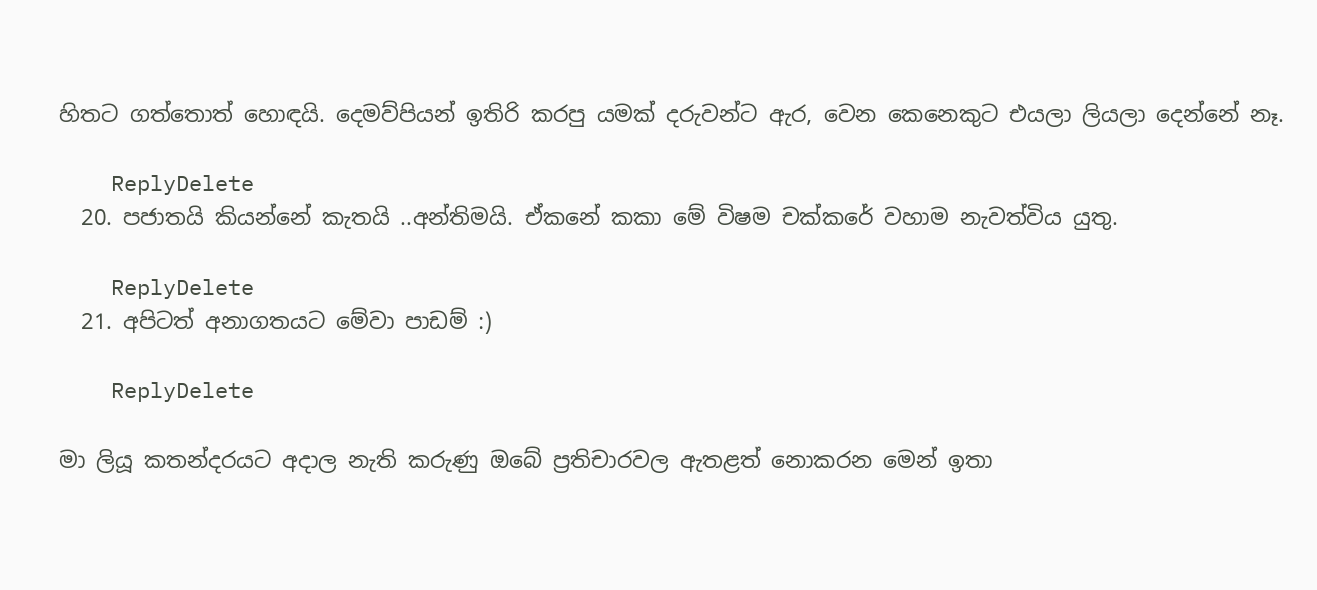හිතට ගත්තොත් හොඳයි. දෙමව්පියන් ඉතිරි කරපු යමක් දරුවන්ට ඇර, වෙන කෙනෙකුට එයලා ලියලා දෙන්නේ නෑ.

    ReplyDelete
  20. පජාතයි කියන්නේ කැතයි ..අන්තිමයි. ඒකනේ කකා මේ විෂම චක්කරේ වහාම නැවත්විය යුතු.

    ReplyDelete
  21. අපිටත් අනාගතයට මේවා පාඩම් :)

    ReplyDelete

මා ලියූ කතන්දරයට අදාල නැති කරුණු ඔබේ ප්‍රතිචාරවල ඇතළත් නොකරන මෙන් ඉතා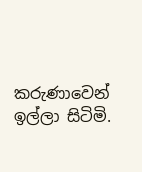කරුණාවෙන් ඉල්ලා සිටිමි.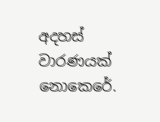අදහස් වාරණයක් නොකෙරේ.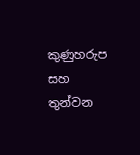කුණුහරුප සහ තුන්වන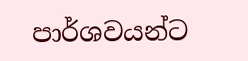පාර්ශවයන්ට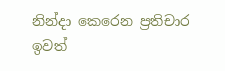නින්දා කෙරෙන ප්‍රතිචාර ඉවත්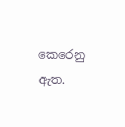කෙරෙනු ඇත.